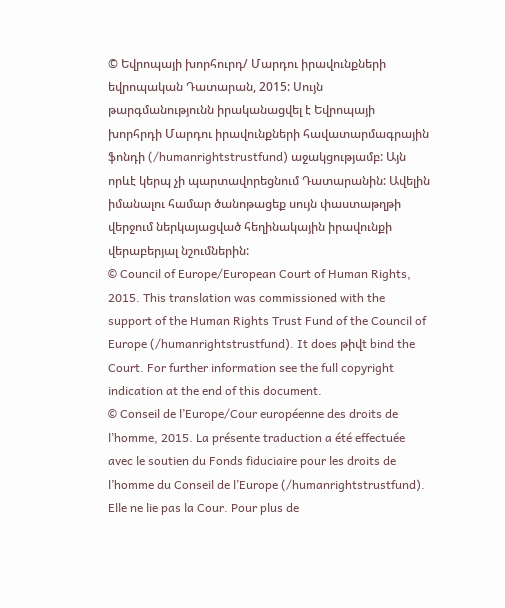© Եվրոպայի խորհուրդ/ Մարդու իրավունքների եվրոպական Դատարան, 2015: Սույն թարգմանությունն իրականացվել է Եվրոպայի խորհրդի Մարդու իրավունքների հավատարմագրային ֆոնդի (/humanrightstrustfund) աջակցությամբ: Այն որևէ կերպ չի պարտավորեցնում Դատարանին: Ավելին իմանալու համար ծանոթացեք սույն փաստաթղթի վերջում ներկայացված հեղինակային իրավունքի վերաբերյալ նշումներին:
© Council of Europe/European Court of Human Rights, 2015. This translation was commissioned with the support of the Human Rights Trust Fund of the Council of Europe (/humanrightstrustfund). It does թիվt bind the Court. For further information see the full copyright indication at the end of this document.
© Conseil de l’Europe/Cour européenne des droits de l’homme, 2015. La présente traduction a été effectuée avec le soutien du Fonds fiduciaire pour les droits de l’homme du Conseil de l’Europe (/humanrightstrustfund). Elle ne lie pas la Cour. Pour plus de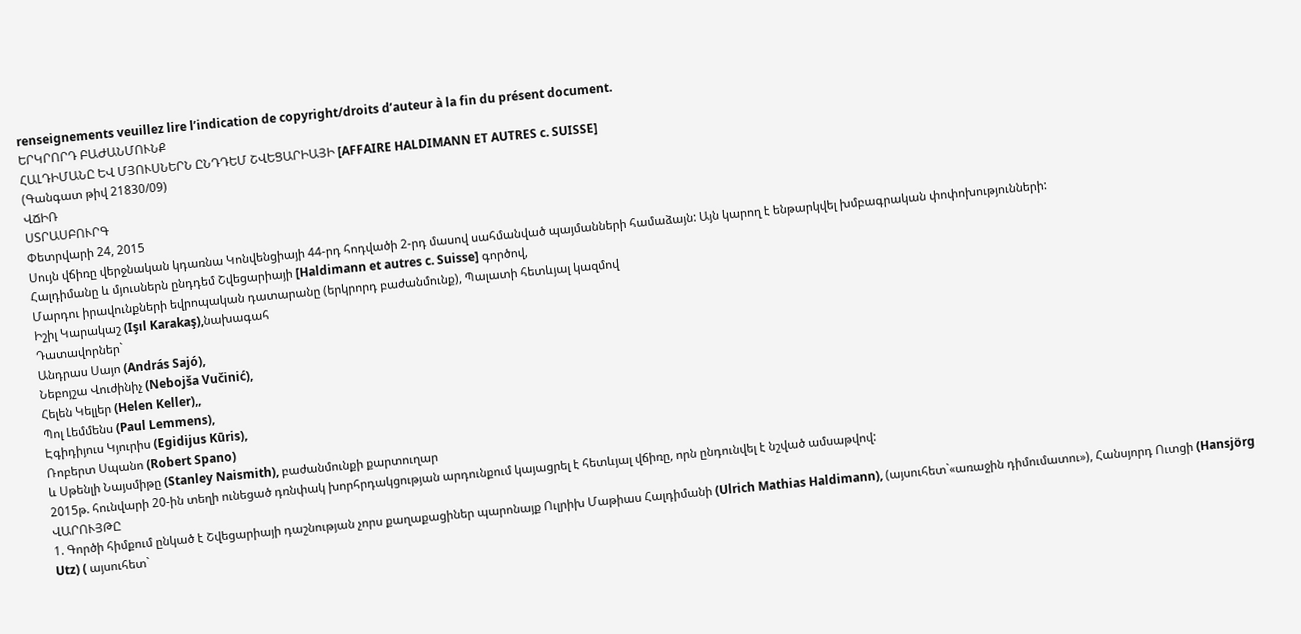renseignements veuillez lire l’indication de copyright/droits d’auteur à la fin du présent document.
ԵՐԿՐՈՐԴ ԲԱԺԱՆՄՈՒՆՔ
ՀԱԼԴԻՄԱՆԸ ԵՎ ՄՅՈՒՍՆԵՐՆ ԸՆԴԴԵՄ ՇՎԵՑԱՐԻԱՅԻ [AFFAIRE HALDIMANN ET AUTRES c. SUISSE]
(Գանգատ թիվ 21830/09)
ՎՃԻՌ
ՍՏՐԱՍԲՈՒՐԳ
Փետրվարի 24, 2015
Սույն վճիռը վերջնական կդառնա Կոնվենցիայի 44-րդ հոդվածի 2-րդ մասով սահմանված պայմանների համաձայն: Այն կարող է ենթարկվել խմբագրական փոփոխությունների:
Հալդիմանը և մյուսներն ընդդեմ Շվեցարիայի [Haldimann et autres c. Suisse] գործով,
Մարդու իրավունքների եվրոպական դատարանը (երկրորդ բաժանմունք), Պալատի հետևյալ կազմով
Իշիլ Կարակաշ (Işıl Karakaş),նախագահ
Դատավորներ`
Անդրաս Սայո (András Sajó),
Նեբոյշա Վուժինիչ (Nebojša Vučinić),
Հելեն Կելլեր (Helen Keller),,
Պոլ Լեմմենս (Paul Lemmens),
Էգիդիյուս Կյուրիս (Egidijus Kūris),
Ռոբերտ Սպանո (Robert Spano)
և Սթենլի Նայսմիթը (Stanley Naismith), բաժանմունքի քարտուղար
2015թ. հունվարի 20-ին տեղի ունեցած դռնփակ խորհրդակցության արդունքում կայացրել է հետևյալ վճիռը, որն ընդունվել է նշված ամսաթվով:
ՎԱՐՈՒՅԹԸ
1. Գործի հիմքում ընկած է Շվեցարիայի դաշնության չորս քաղաքացիներ պարոնայք Ուլրիխ Մաթիաս Հալդիմանի (Ulrich Mathias Haldimann), (այսուհետ`«առաջին դիմումատու»), Հանսյորդ Ուտցի (Hansjörg Utz) ( այսուհետ`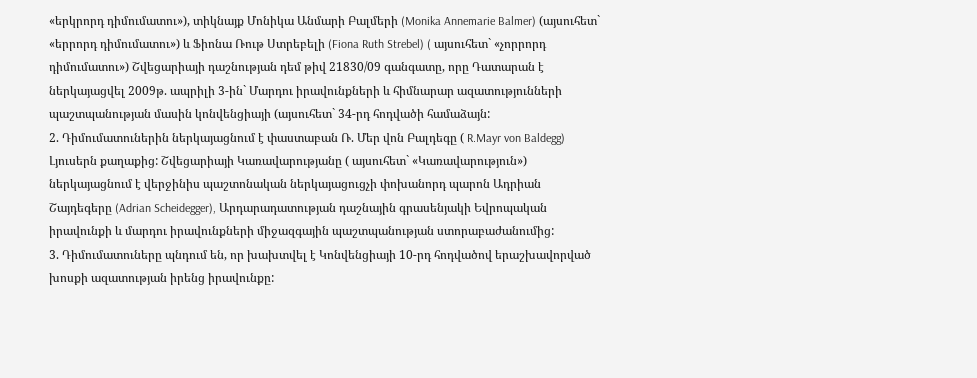«երկրորդ դիմումատու»), տիկնայք Մոնիկա Անմարի Բալմերի (Monika Annemarie Balmer) (այսուհետ` «երրորդ դիմումատու») և Ֆիոնա Ռութ Ստրեբելի (Fiona Ruth Strebel) ( այսուհետ` «չորրորդ դիմումատու») Շվեցարիայի դաշնության դեմ թիվ 21830/09 գանգատը, որը Դատարան է ներկայացվել 2009թ. ապրիլի 3-ին` Մարդու իրավունքների և հիմնարար ազատությունների պաշտպանության մասին կոնվենցիայի (այսուհետ` 34-րդ հոդվածի համաձայն:
2. Դիմումատուներին ներկայացնում է փաստաբան Ռ. Մեր վոն Բալդեգը ( R.Mayr von Baldegg) Լյուսերն քաղաքից: Շվեցարիայի Կառավարությանը ( այսուհետ` «Կառավարություն») ներկայացնում է վերջինիս պաշտոնական ներկայացուցչի փոխանորդ պարոն Ադրիան Շայդեգերը (Adrian Scheidegger), Արդարադատության դաշնային գրասենյակի Եվրոպական իրավունքի և մարդու իրավունքների միջազգային պաշտպանության ստորաբաժանումից:
3. Դիմումատուները պնդում են, որ խախտվել է Կոնվենցիայի 10-րդ հոդվածով երաշխավորված խոսքի ազատության իրենց իրավունքը: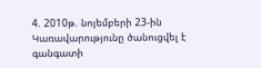4. 2010թ. նոյեմբերի 23-ին Կառավարությունը ծանուցվել է գանգատի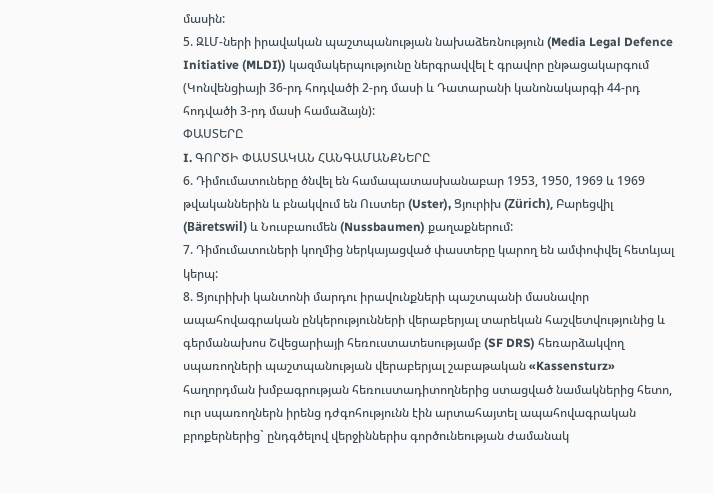մասին:
5. ԶԼՄ-ների իրավական պաշտպանության նախաձեռնություն (Media Legal Defence Initiative (MLDI)) կազմակերպությունը ներգրավվել է գրավոր ընթացակարգում (Կոնվենցիայի 36-րդ հոդվածի 2-րդ մասի և Դատարանի կանոնակարգի 44-րդ հոդվածի 3-րդ մասի համաձայն):
ՓԱՍՏԵՐԸ
I. ԳՈՐԾԻ ՓԱՍՏԱԿԱՆ ՀԱՆԳԱՄԱՆՔՆԵՐԸ
6. Դիմումատուները ծնվել են համապատասխանաբար 1953, 1950, 1969 և 1969 թվականներին և բնակվում են Ուստեր (Uster), Ցյուրիխ (Zürich), Բարեցվիլ (Bäretswil) և Նուսբաումեն (Nussbaumen) քաղաքներում:
7. Դիմումատուների կողմից ներկայացված փաստերը կարող են ամփոփվել հետևյալ կերպ:
8. Ցյուրիխի կանտոնի մարդու իրավունքների պաշտպանի մասնավոր ապահովագրական ընկերությունների վերաբերյալ տարեկան հաշվետվությունից և գերմանախոս Շվեցարիայի հեռուստատեսությամբ (SF DRS) հեռարձակվող սպառողների պաշտպանության վերաբերյալ շաբաթական «Kassensturz» հաղորդման խմբագրության հեռուստադիտողներից ստացված նամակներից հետո, ուր սպառողներն իրենց դժգոհությունն էին արտահայտել ապահովագրական բրոքերներից` ընդգծելով վերջիններիս գործունեության ժամանակ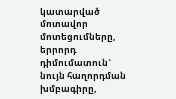կատարված մոտավոր մոտեցումները, երրորդ դիմումատուն` նույն հաղորդման խմբագիրը,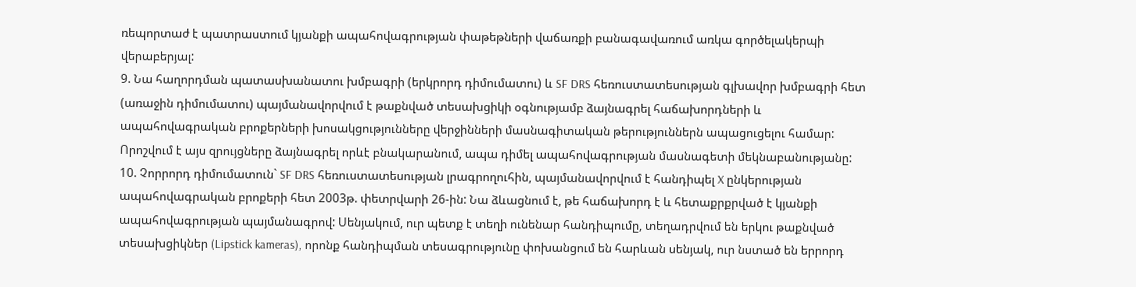ռեպորտաժ է պատրաստում կյանքի ապահովագրության փաթեթների վաճառքի բանագավառում առկա գործելակերպի վերաբերյալ:
9. Նա հաղորդման պատասխանատու խմբագրի (երկրորդ դիմումատու) և SF DRS հեռուստատեսության գլխավոր խմբագրի հետ (առաջին դիմումատու) պայմանավորվում է թաքնված տեսախցիկի օգնությամբ ձայնագրել հաճախորդների և ապահովագրական բրոքերների խոսակցությունները վերջինների մասնագիտական թերություններն ապացուցելու համար: Որոշվում է այս զրույցները ձայնագրել որևէ բնակարանում, ապա դիմել ապահովագրության մասնագետի մեկնաբանությանը:
10. Չորրորդ դիմումատուն` SF DRS հեռուստատեսության լրագրողուհին, պայմանավորվում է հանդիպել X ընկերության ապահովագրական բրոքերի հետ 2003թ. փետրվարի 26-ին: Նա ձևացնում է, թե հաճախորդ է և հետաքրքրված է կյանքի ապահովագրության պայմանագրով: Սենյակում, ուր պետք է տեղի ունենար հանդիպումը, տեղադրվում են երկու թաքնված տեսախցիկներ (Lipstick kameras), որոնք հանդիպման տեսագրությունը փոխանցում են հարևան սենյակ, ուր նստած են երրորդ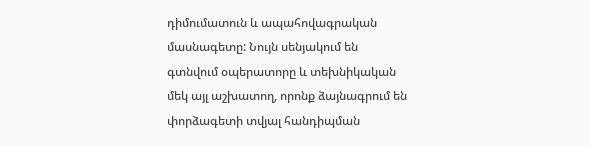դիմումատուն և ապահովագրական մասնագետը: Նույն սենյակում են գտնվում օպերատորը և տեխնիկական մեկ այլ աշխատող, որոնք ձայնագրում են փորձագետի տվյալ հանդիպման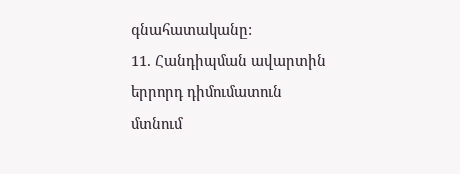գնահատականը:
11. Հանդիպման ավարտին երրորդ դիմումատուն մտնում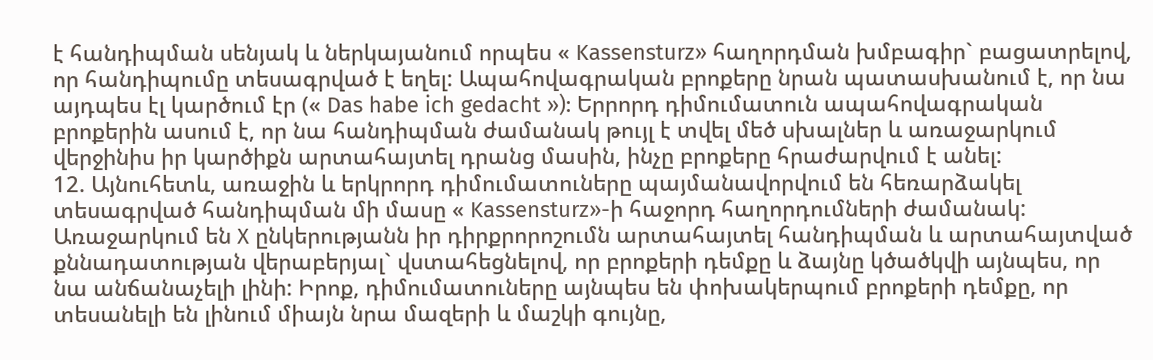է հանդիպման սենյակ և ներկայանում որպես « Kassensturz» հաղորդման խմբագիր` բացատրելով, որ հանդիպումը տեսագրված է եղել: Ապահովագրական բրոքերը նրան պատասխանում է, որ նա այդպես էլ կարծում էր (« Das habe ich gedacht »): Երրորդ դիմումատուն ապահովագրական բրոքերին ասում է, որ նա հանդիպման ժամանակ թույլ է տվել մեծ սխալներ և առաջարկում վերջինիս իր կարծիքն արտահայտել դրանց մասին, ինչը բրոքերը հրաժարվում է անել:
12. Այնուհետև, առաջին և երկրորդ դիմումատուները պայմանավորվում են հեռարձակել տեսագրված հանդիպման մի մասը « Kassensturz»-ի հաջորդ հաղորդումների ժամանակ: Առաջարկում են X ընկերությանն իր դիրքրորոշումն արտահայտել հանդիպման և արտահայտված քննադատության վերաբերյալ` վստահեցնելով, որ բրոքերի դեմքը և ձայնը կծածկվի այնպես, որ նա անճանաչելի լինի: Իրոք, դիմումատուները այնպես են փոխակերպում բրոքերի դեմքը, որ տեսանելի են լինում միայն նրա մազերի և մաշկի գույնը,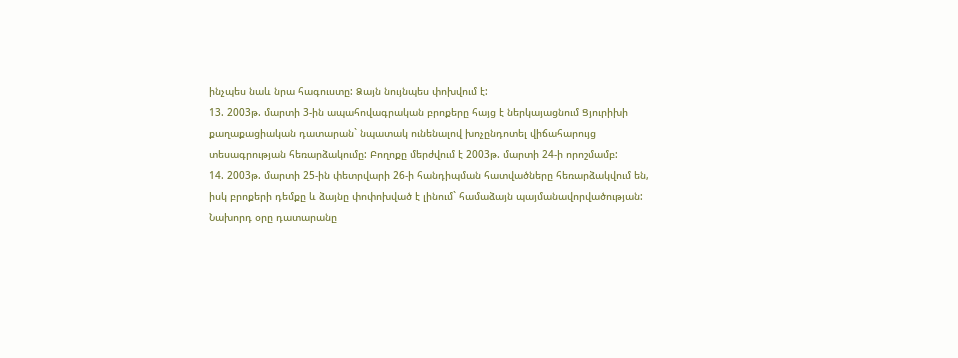ինչպես նաև նրա հագուստը: Ձայն նույնպես փոխվում է:
13. 2003թ. մարտի 3-ին ապահովագրական բրոքերը հայց է ներկայացնում Ցյուրիխի քաղաքացիական դատարան` նպատակ ունենալով խոչընդոտել վիճահարույց տեսագրության հեռարձակումը: Բողոքը մերժվում է 2003թ. մարտի 24-ի որոշմամբ:
14. 2003թ. մարտի 25-ին փետրվարի 26-ի հանդիպման հատվածները հեռարձակվում են, իսկ բրոքերի դեմքը և ձայնը փոփոխված է լինում` համաձայն պայմանավորվածության: Նախորդ օրը դատարանը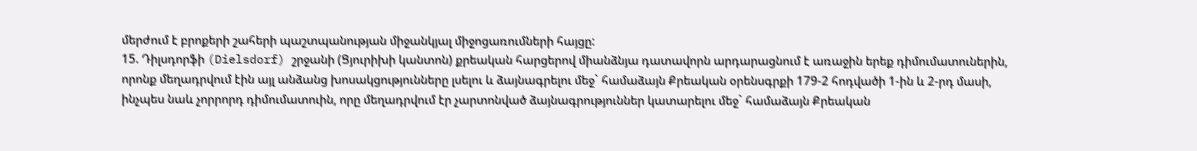մերժում է բրոքերի շահերի պաշտպանության միջանկյալ միջոցառումների հայցը:
15. Դիլսդորֆի (Dielsdorf) շրջանի (Ցյուրիխի կանտոն) քրեական հարցերով միանձնյա դատավորն արդարացնում է առաջին երեք դիմումատուներին, որոնք մեղադրվում էին այլ անձանց խոսակցությունները լսելու և ձայնագրելու մեջ` համաձայն Քրեական օրենսգրքի 179-2 հոդվածի 1-ին և 2-րդ մասի, ինչպես նաև չորրորդ դիմումատուին, որը մեղադրվում էր չարտոնված ձայնագրություններ կատարելու մեջ` համաձայն Քրեական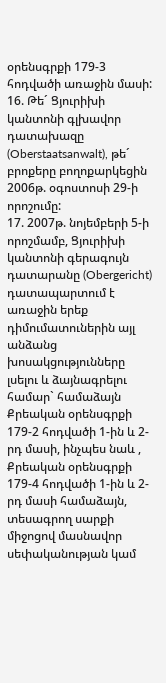օրենսգրքի 179-3 հոդվածի առաջին մասի:
16. Թե´ Ցյուրիխի կանտոնի գլխավոր դատախազը (Oberstaatsanwalt), թե´ բրոքերը բողոքարկեցին 2006թ. օգոստոսի 29-ի որոշումը:
17. 2007թ. նոյեմբերի 5-ի որոշմամբ, Ցյուրիխի կանտոնի գերագույն դատարանը (Obergericht) դատապարտում է առաջին երեք դիմումատուներին այլ անձանց խոսակցությունները լսելու և ձայնագրելու համար` համաձայն Քրեական օրենսգրքի 179-2 հոդվածի 1-ին և 2-րդ մասի, ինչպես նաև , Քրեական օրենսգրքի 179-4 հոդվածի 1-ին և 2-րդ մասի համաձայն, տեսագրող սարքի միջոցով մասնավոր սեփականության կամ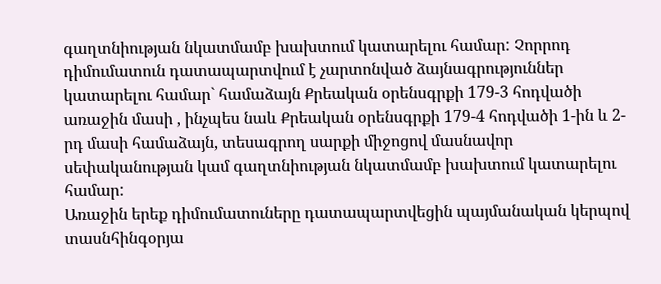գաղտնիության նկատմամբ խախտում կատարելու համար: Չորրոդ դիմումատուն դատապարտվում է չարտոնված ձայնագրություններ կատարելու համար` համաձայն Քրեական օրենսգրքի 179-3 հոդվածի առաջին մասի , ինչպես նաև Քրեական օրենսգրքի 179-4 հոդվածի 1-ին և 2-րդ մասի համաձայն, տեսագրող սարքի միջոցով մասնավոր սեփականության կամ գաղտնիության նկատմամբ խախտում կատարելու համար:
Առաջին երեք դիմումատուները դատապարտվեցին պայմանական կերպով տասնհինգօրյա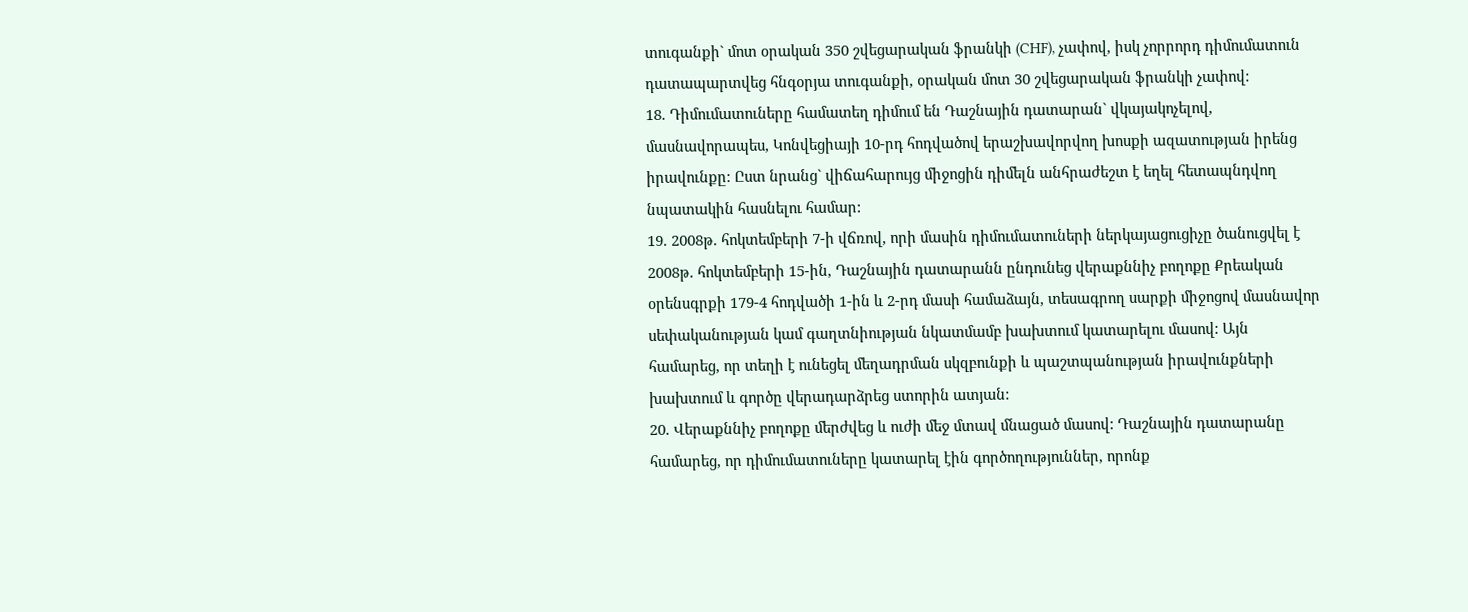տուգանքի` մոտ օրական 350 շվեցարական ֆրանկի (CHF), չափով, իսկ չորրորդ դիմումատուն դատապարտվեց հնգօրյա տուգանքի, օրական մոտ 30 շվեցարական ֆրանկի չափով:
18. Դիմումատուները համատեղ դիմում են Դաշնային դատարան` վկայակոչելով, մասնավորապես, Կոնվեցիայի 10-րդ հոդվածով երաշխավորվող խոսքի ազատության իրենց իրավունքը: Ըստ նրանց` վիճահարույց միջոցին դիմելն անհրաժեշտ է եղել հետապնդվող նպատակին հասնելու համար:
19. 2008թ. հոկտեմբերի 7-ի վճռով, որի մասին դիմումատուների ներկայացուցիչը ծանուցվել է 2008թ. հոկտեմբերի 15-ին, Դաշնային դատարանն ընդունեց վերաքննիչ բողոքը Քրեական օրենսգրքի 179-4 հոդվածի 1-ին և 2-րդ մասի համաձայն, տեսագրող սարքի միջոցով մասնավոր սեփականության կամ գաղտնիության նկատմամբ խախտում կատարելու մասով: Այն համարեց, որ տեղի է ունեցել մեղադրման սկզբունքի և պաշտպանության իրավունքների խախտում և գործը վերադարձրեց ստորին ատյան:
20. Վերաքննիչ բողոքը մերժվեց և ուժի մեջ մտավ մնացած մասով: Դաշնային դատարանը համարեց, որ դիմումատուները կատարել էին գործողություններ, որոնք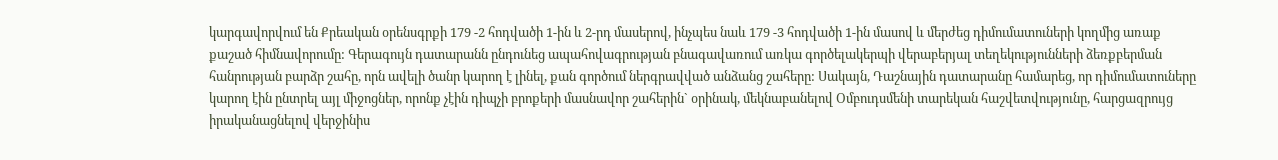կարգավորվում են Քրեական օրենսգրքի 179 -2 հոդվածի 1-ին և 2-րդ մասերով, ինչպես նաև 179 -3 հոդվածի 1-ին մասով և մերժեց դիմումատուների կողմից առաք քաշած հիմնավորումը: Գերագույն դատարանն ընդունեց ապահովագրության բնագավառում առկա գործելակերպի վերաբերյալ տեղեկությունների ձեռքբերման հանրության բարձր շահը, որն ավելի ծանր կարող է լինել, քան գործում ներգրավված անձանց շահերը: Սակայն, Դաշնային դատարանը համարեց, որ դիմումատուները կարող էին ընտրել այլ միջոցներ, որոնք չէին դիպչի բրոքերի մասնավոր շահերին` օրինակ, մեկնաբանելով Օմբուդսմենի տարեկան հաշվետվությունը, հարցազրույց իրականացնելով վերջինիս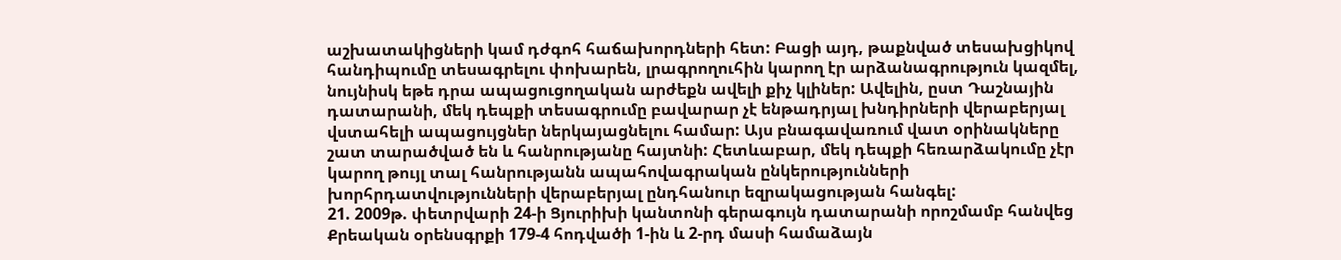աշխատակիցների կամ դժգոհ հաճախորդների հետ: Բացի այդ, թաքնված տեսախցիկով հանդիպումը տեսագրելու փոխարեն, լրագրողուհին կարող էր արձանագրություն կազմել, նույնիսկ եթե դրա ապացուցողական արժեքն ավելի քիչ կլիներ: Ավելին, ըստ Դաշնային դատարանի, մեկ դեպքի տեսագրումը բավարար չէ ենթադրյալ խնդիրների վերաբերյալ վստահելի ապացույցներ ներկայացնելու համար: Այս բնագավառում վատ օրինակները շատ տարածված են և հանրությանը հայտնի: Հետևաբար, մեկ դեպքի հեռարձակումը չէր կարող թույլ տալ հանրությանն ապահովագրական ընկերությունների խորհրդատվությունների վերաբերյալ ընդհանուր եզրակացության հանգել:
21. 2009թ. փետրվարի 24-ի Ցյուրիխի կանտոնի գերագույն դատարանի որոշմամբ հանվեց Քրեական օրենսգրքի 179-4 հոդվածի 1-ին և 2-րդ մասի համաձայն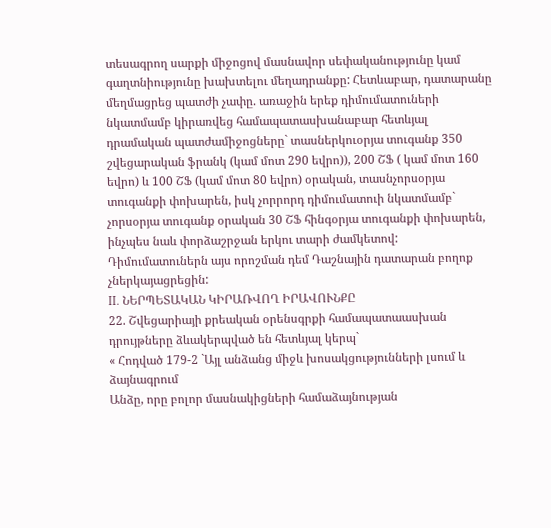տեսագրող սարքի միջոցով մասնավոր սեփականությունը կամ գաղտնիությունը խախտելու մեղադրանքը: Հետևաբար, դատարանը մեղմացրեց պատժի չափը. առաջին երեք դիմումատուների նկատմամբ կիրառվեց համապատասխանաբար հետևյալ դրամական պատժամիջոցները` տասներկուօրյա տուգանք 350 շվեցարական ֆրանկ (կամ մոտ 290 եվրո)), 200 ՇՖ ( կամ մոտ 160 եվրո) և 100 ՇՖ (կամ մոտ 80 եվրո) օրական, տասնչորսօրյա տուգանքի փոխարեն, իսկ չորրորդ դիմումատուի նկատմամբ` չորսօրյա տուգանք օրական 30 ՇՖ հինգօրյա տուգանքի փոխարեն, ինչպես նաև փորձաշրջան երկու տարի ժամկետով: Դիմումատուներն այս որոշման դեմ Դաշնային դատարան բողոք չներկայացրեցին:
II. ՆԵՐՊԵՏԱԿԱՆ ԿԻՐԱՌՎՈՂ ԻՐԱՎՈՒՆՔԸ
22. Շվեցարիայի քրեական օրենսգրքի համապատաասխան դրույթները ձևակերպված են հետևյալ կերպ`
« Հոդված 179-2 `Այլ անձանց միջև խոսակցությունների լսում և ձայնագրում
Անձը, որը բոլոր մասնակիցների համաձայնության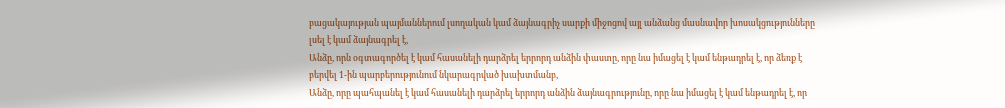բացակայության պայմաններում լսողական կամ ձայնագրիչ սարքի միջոցով այլ անձանց մասնավոր խոսակցությունները լսել է կամ ձայնագրել է,
Անձը, որն օգտագործել է կամ հասանելի դարձրել երրորդ անձին փաստը, որը նա իմացել է կամ ենթադրել է, որ ձեռք է բերվել 1-ին պարբերությունում նկարագրված խախտմանբ,
Անձը, որը պահպանել է կամ հասանելի դարձրել երրորդ անձին ձայնագրությունը, որը նա իմացել է կամ ենթադրել է, որ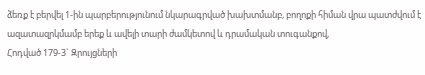ձեռք է բերվել 1-ին պարբերությունում նկարագրված խախտմանբ, բողոքի հիման վրա պատժվում է ազատազրկմամբ երեք և ավելի տարի ժամկետով և դրամական տուգանքով,
Հոդված 179-3` Զրույցների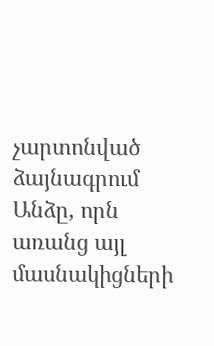չարտոնված ձայնագրում
Անձը, որն առանց այլ մասնակիցների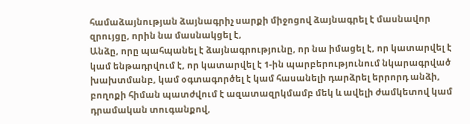համաձայնության ձայնագրիչ սարքի միջոցով ձայնագրել է մասնավոր զրույցը, որին նա մասնակցել է,
Անձը, որը պահպանել է ձայնագրությունը, որ նա իմացել է, որ կատարվել է կամ ենթադրվում է, որ կատարվել է 1-ին պարբերությունում նկարագրված խախտմանբ, կամ օգտագործել է կամ հասանելի դարձրել երրորդ անձի, բողոքի հիման պատժվում է ազատազրկմամբ մեկ և ավելի ժամկետով կամ դրամական տուգանքով,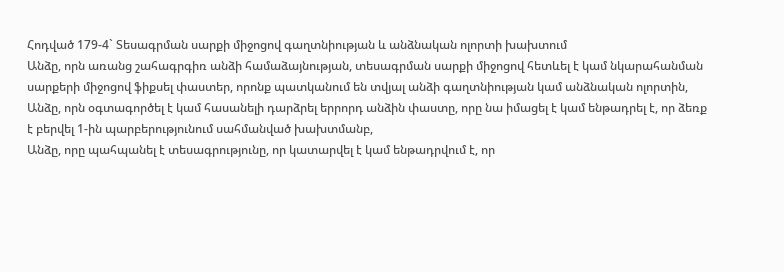Հոդված 179-4` Տեսագրման սարքի միջոցով գաղտնիության և անձնական ոլորտի խախտում
Անձը, որն առանց շահագրգիռ անձի համաձայնության, տեսագրման սարքի միջոցով հետևել է կամ նկարահանման սարքերի միջոցով ֆիքսել փաստեր, որոնք պատկանում են տվյալ անձի գաղտնիության կամ անձնական ոլորտին,
Անձը, որն օգտագործել է կամ հասանելի դարձրել երրորդ անձին փաստը, որը նա իմացել է կամ ենթադրել է, որ ձեռք է բերվել 1-ին պարբերությունում սահմանված խախտմանբ,
Անձը, որը պահպանել է տեսագրությունը, որ կատարվել է կամ ենթադրվում է, որ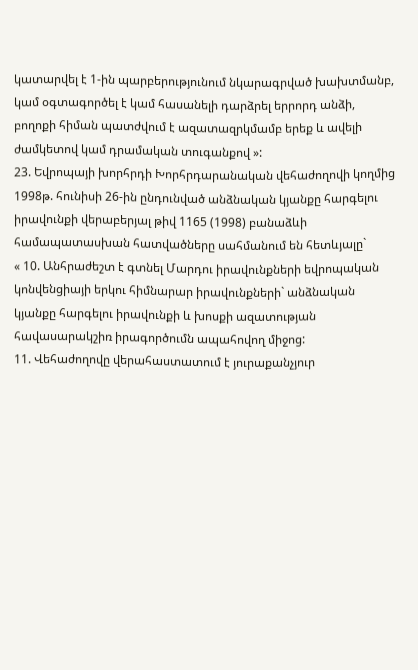կատարվել է 1-ին պարբերությունում նկարագրված խախտմանբ, կամ օգտագործել է կամ հասանելի դարձրել երրորդ անձի, բողոքի հիման պատժվում է ազատազրկմամբ երեք և ավելի ժամկետով կամ դրամական տուգանքով »:
23. Եվրոպայի խորհրդի Խորհրդարանական վեհաժողովի կողմից 1998թ. հունիսի 26-ին ընդունված անձնական կյանքը հարգելու իրավունքի վերաբերյալ թիվ 1165 (1998) բանաձևի համապատասխան հատվածները սահմանում են հետևյալը`
« 10. Անհրաժեշտ է գտնել Մարդու իրավունքների եվրոպական կոնվենցիայի երկու հիմնարար իրավունքների` անձնական կյանքը հարգելու իրավունքի և խոսքի ազատության հավասարակշիռ իրագործումն ապահովող միջոց:
11. Վեհաժողովը վերահաստատում է յուրաքանչյուր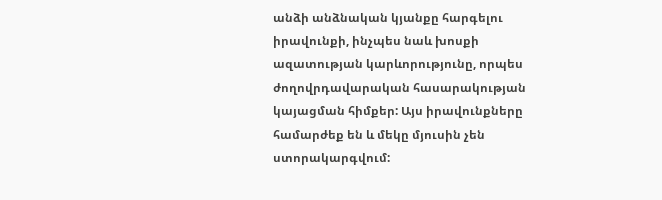անձի անձնական կյանքը հարգելու իրավունքի, ինչպես նաև խոսքի ազատության կարևորությունը, որպես ժողովրդավարական հասարակության կայացման հիմքեր: Այս իրավունքները համարժեք են և մեկը մյուսին չեն ստորակարգվում: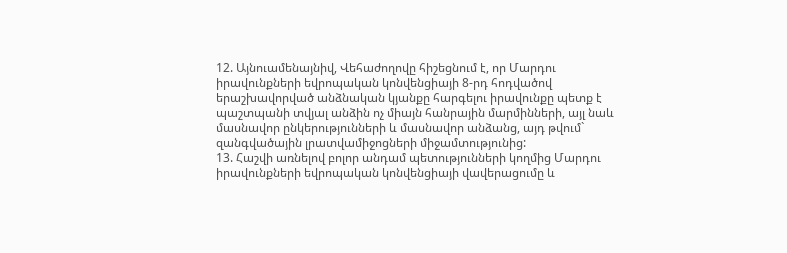12. Այնուամենայնիվ, Վեհաժողովը հիշեցնում է, որ Մարդու իրավունքների եվրոպական կոնվենցիայի 8-րդ հոդվածով երաշխավորված անձնական կյանքը հարգելու իրավունքը պետք է պաշտպանի տվյալ անձին ոչ միայն հանրային մարմինների, այլ նաև մասնավոր ընկերությունների և մասնավոր անձանց, այդ թվում` զանգվածային լրատվամիջոցների միջամտությունից:
13. Հաշվի առնելով բոլոր անդամ պետությունների կողմից Մարդու իրավունքների եվրոպական կոնվենցիայի վավերացումը և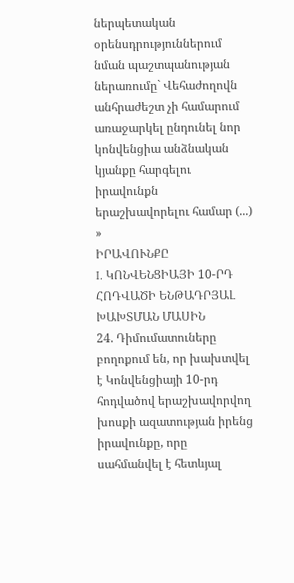ներպետական օրենսդրություններում նման պաշտպանության ներառումը` Վեհաժողովն անհրաժեշտ չի համարում առաջարկել ընդունել նոր կոնվենցիա անձնական կյանքը հարգելու իրավունքն երաշխավորելու համար (...) »
ԻՐԱՎՈՒՆՔԸ
I. ԿՈՆՎԵՆՑԻԱՅԻ 10-ՐԴ ՀՈԴՎԱԾԻ ԵՆԹԱԴՐՅԱԼ ԽԱԽՏՄԱՆ ՄԱՍԻՆ
24. Դիմումատուները բողոքում են, որ խախտվել է Կոնվենցիայի 10-րդ հոդվածով երաշխավորվող խոսքի ազատության իրենց իրավունքը, որը սահմանվել է հետևյալ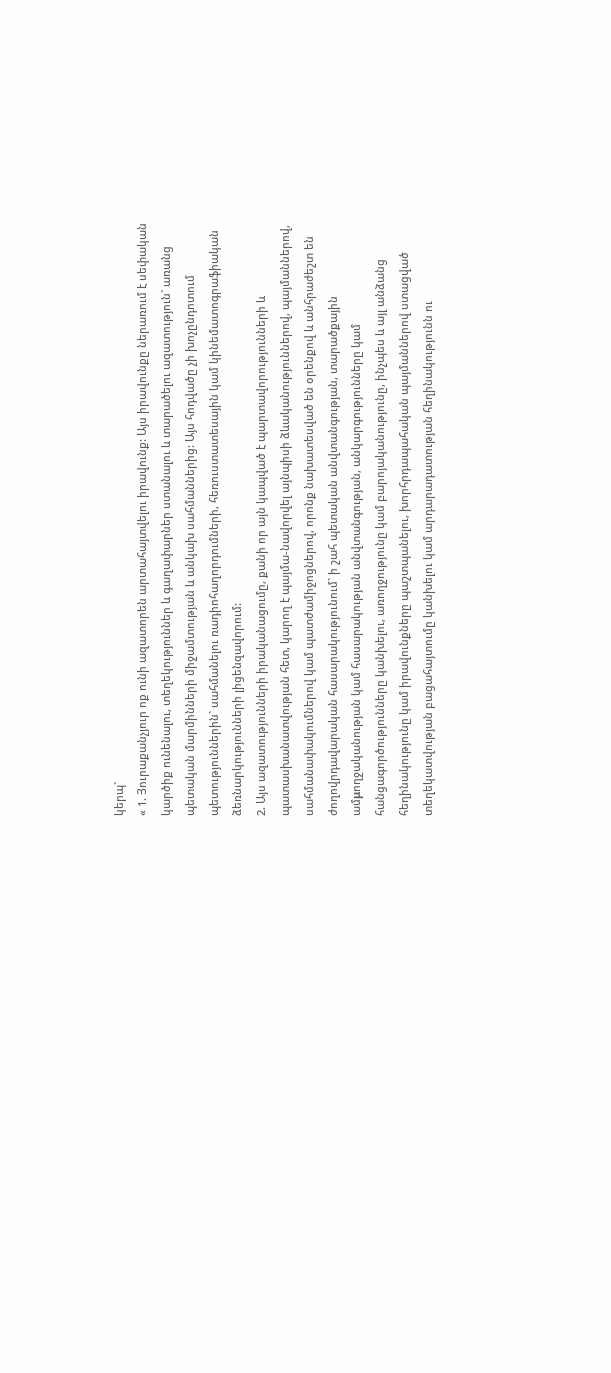կերպ`
« 1. Յուրաքանչյուր ոք ունի ազատորեն արտահայտվելու իրավունք: Այս իրավունքը ներառում է սեփական կարծիք ունենալու, տեղեկություններ և գաղափարներ ստանալու և տարածելու ազատություն` առանց պետական մարմինների միջամտության և անկախ սահմաններից: Այս հոդվածը չի խոչընդոտում պետություններին` սահմանելու ռադիոհաղորդումների, հեռուստատեսային կամ կինեմատոգրաֆիական ձեռնարկությունների լիցենզավորում:
2. Այս ազատությունների իրականացումը, քանի որ այն կապված է պարտավորությունների և պատասխանատվության հետ, կարող է պայմա-նավորվել այնպիսի ձևականություններով, պայմաններով, սահմանափակումներով կամ պատժամիջոցներով, որոնք նախատեսված են օրենքով և անհրաժեշտ են ժողովրդավարական հասարակությունում` ի շահ պետական անվտանգության, տարածքային ամμողջականության կամ հասարակության անվտանգության, անկարգությունները կամ հանցագործությունները կանխելու, առողջությունը կամ բարոյականությունը, ինչպես և այլ անձանց հեղինակությունը կամ իրավունքները պաշտպանելու, խորհրդապահական պայմաններով ստացված տեղեկատվության բացահայտումը կանխելու կամ արդարադատության հեղինակությունն ու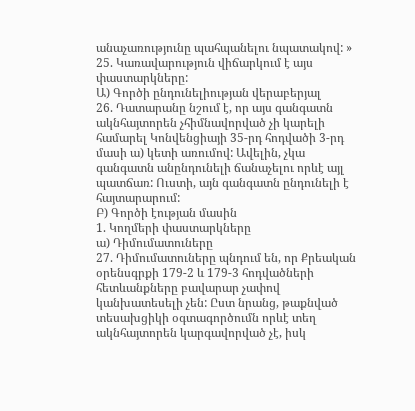անաչառությունը պահպանելու նպատակով: »
25. Կառավարություն վիճարկում է այս փաստարկները:
Ա) Գործի ընդունելիության վերաբերյալ
26. Դատարանը նշում է, որ այս գանգատն ակնհայտորեն չհիմնավորված չի կարելի համարել Կոնվենցիայի 35-րդ հոդվածի 3-րդ մասի ա) կետի առումով: Ավելին, չկա գանգատն անընդունելի ճանաչելու որևէ այլ պատճառ: Ուստի, այն գանգատն ընդունելի է հայտարարում:
Բ) Գործի էության մասին
1. Կողմերի փաստարկները
ա) Դիմումատուները
27. Դիմումատուները պնդում են, որ Քրեական օրենսգրքի 179-2 և 179-3 հոդվածների հետևանքները բավարար չափով կանխատեսելի չեն: Ըստ նրանց, թաքնված տեսախցիկի օգտագործումն որևէ տեղ ակնհայտորեն կարգավորված չէ, իսկ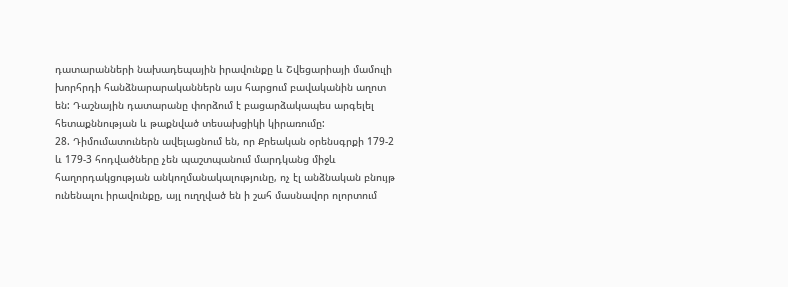դատարանների նախադեպային իրավունքը և Շվեցարիայի մամուլի խորհրդի հանձնարարականներն այս հարցում բավականին աղոտ են: Դաշնային դատարանը փորձում է բացարձակապես արգելել հետաքննության և թաքնված տեսախցիկի կիրառումը:
28. Դիմումատուներն ավելացնում են, որ Քրեական օրենսգրքի 179-2 և 179-3 հոդվածները չեն պաշտպանում մարդկանց միջև հաղորդակցության անկողմանակալությունը, ոչ էլ անձնական բնույթ ունենալու իրավունքը, այլ ուղղված են ի շահ մասնավոր ոլորտում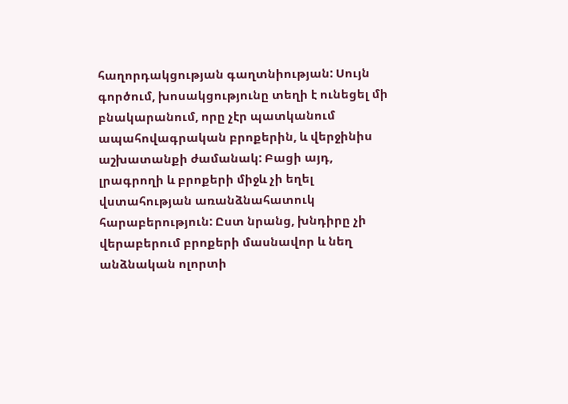հաղորդակցության գաղտնիության: Սույն գործում, խոսակցությունը տեղի է ունեցել մի բնակարանում, որը չէր պատկանում ապահովագրական բրոքերին, և վերջինիս աշխատանքի ժամանակ: Բացի այդ, լրագրողի և բրոքերի միջև չի եղել վստահության առանձնահատուկ հարաբերություն: Ըստ նրանց, խնդիրը չի վերաբերում բրոքերի մասնավոր և նեղ անձնական ոլորտի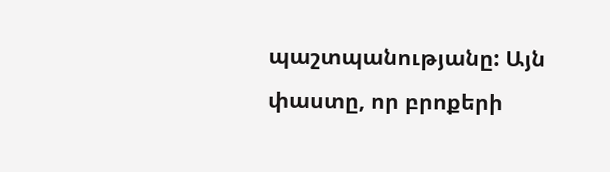պաշտպանությանը: Այն փաստը, որ բրոքերի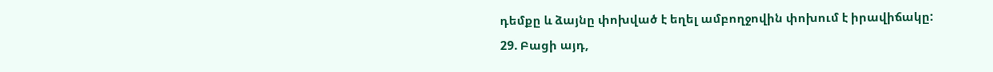դեմքը և ձայնը փոխված է եղել ամբողջովին փոխում է իրավիճակը:
29. Բացի այդ,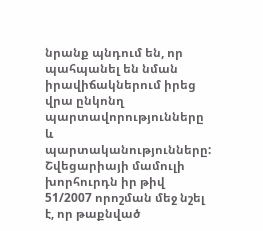նրանք պնդում են, որ պահպանել են նման իրավիճակներում իրեց վրա ընկոնղ պարտավորությունները և պարտականությունները: Շվեցարիայի մամուլի խորհուրդն իր թիվ 51/2007 որոշման մեջ նշել է, որ թաքնված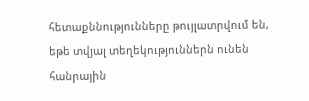հետաքննությունները թույլատրվում են, եթե տվյալ տեղեկություններն ունեն հանրային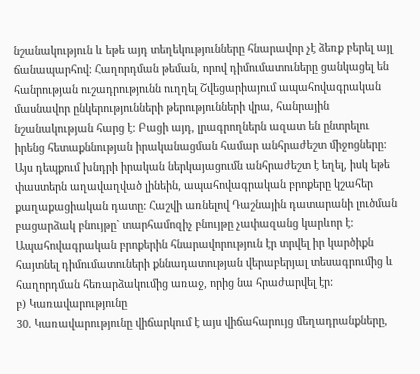նշանակություն և եթե այդ տեղեկությունները հնարավոր չէ ձեռք բերել այլ ճանապարհով: Հաղորդման թեման, որով դիմումատուները ցանկացել են հանրության ուշադրությունն ուղղել Շվեցարիայում ապահովագրական մասնավոր ընկերությունների թերությունների վրա, հանրային նշանակության հարց է: Բացի այդ, լրագրողներն ազատ են ընտրելու իրենց հետաքննության իրականացման համար անհրաժեշտ միջոցները: Այս դեպքում խնդրի իրական ներկայացումն անհրաժեշտ է եղել, իսկ եթե փաստերն աղավաղված լինեին, ապահովագրական բրոքերը կշահեր քաղաքացիական դատը: Հաշվի առնելով Դաշնային դատարանի լուծման բացարձակ բնույթը` տարհամոզիչ բնույթը չափազանց կարևոր է: Ապահովագրական բրոքերին հնարավորություն էր տրվել իր կարծիքն հայտնել դիմումատուների քննադատության վերաբերյալ տեսագրումից և հաղորդման հեռարձակումից առաջ, որից նա հրաժարվել էր:
բ) Կառավարությունը
30. Կառավարությունը վիճարկում է այս վիճահարույց մեղադրանքները,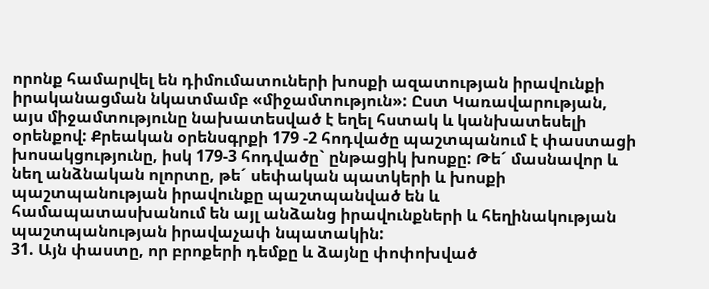որոնք համարվել են դիմումատուների խոսքի ազատության իրավունքի իրականացման նկատմամբ «միջամտություն»: Ըստ Կառավարության, այս միջամտությունը նախատեսված է եղել հստակ և կանխատեսելի օրենքով: Քրեական օրենսգրքի 179 -2 հոդվածը պաշտպանում է փաստացի խոսակցությունը, իսկ 179-3 հոդվածը` ընթացիկ խոսքը: Թե´ մասնավոր և նեղ անձնական ոլորտը, թե´ սեփական պատկերի և խոսքի պաշտպանության իրավունքը պաշտպանված են և համապատասխանում են այլ անձանց իրավունքների և հեղինակության պաշտպանության իրավաչափ նպատակին:
31. Այն փաստը, որ բրոքերի դեմքը և ձայնը փոփոխված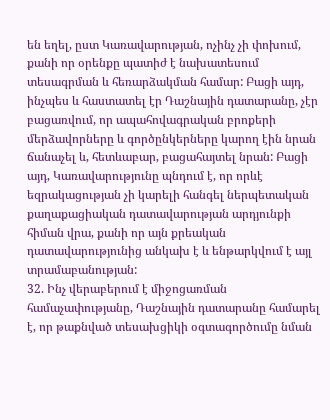են եղել, ըստ Կառավարության, ոչինչ չի փոխում, քանի որ օրենքը պատիժ է նախատեսում տեսագրման և հեռարձակման համար: Բացի այդ, ինչպես և հաստատել էր Դաշնային դատարանը, չէր բացառվում, որ ապահովագրական բրոքերի մերձավորները և գործընկերները կարող էին նրան ճանաչել և, հետևաբար, բացահայտել նրան: Բացի այդ, Կառավարությունը պնդում է, որ որևէ եզրակացության չի կարելի հանգել ներպետական քաղաքացիական դատավարության արդյունքի հիման վրա, քանի որ այն քրեական դատավարությունից անկախ է և ենթարկվում է այլ տրամաբանության:
32. Ինչ վերաբերում է միջոցառման համաչափությանը, Դաշնային դատարանը համարել է, որ թաքնված տեսախցիկի օգտագործումը նման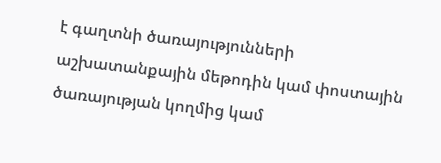է գաղտնի ծառայությունների աշխատանքային մեթոդին կամ փոստային ծառայության կողմից կամ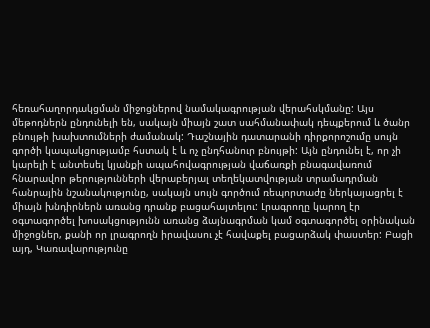հեռահաղորդակցման միջոցներով նամակագրության վերահսկմանը: Այս մեթոդներն ընդունելի են, սակայն միայն շատ սահմանափակ դեպքերում և ծանր բնույթի խախտումների ժամանակ: Դաշնային դատարանի դիրքորոշումը սույն գործի կապակցությամբ հստակ է և ոչ ընդհանուր բնույթի: Այն ընդունել է, որ չի կարելի է անտեսել կյանքի ապահովագրության վաճառքի բնագավառում հնարավոր թերությունների վերաբերյալ տեղեկատվության տրամադրման հանրային նշանակությունը, սակայն սույն գործում ռեպորտաժը ներկայացրել է միայն խնդիրներն առանց դրանք բացահայտելու: Լրագրողը կարող էր օգտագործել խոսակցությունն առանց ձայնագրման կամ օգտագործել օրինական միջոցներ, քանի որ լրագրողն իրավասու չէ հավաքել բացարձակ փաստեր: Բացի այդ, Կառավարությունը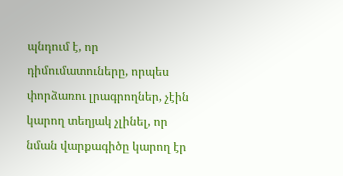պնդում է, որ դիմումատուները, որպես փորձառու լրագրողներ, չէին կարող տեղյակ չլինել, որ նման վարքագիծը կարող էր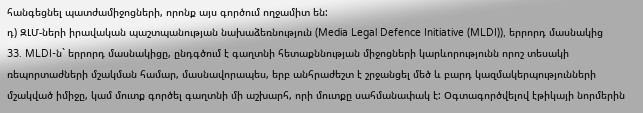հանգեցնել պատժամիջոցների, որոնք այս գործում ողջամիտ են:
դ) ԶԼՄ-ների իրավական պաշտպանության նախաձեռնություն (Media Legal Defence Initiative (MLDI)), երրորդ մասնակից
33. MLDI-ն` երրորդ մասնակիցը, ընդգծում է գաղտնի հետաքննության միջոցների կարևորությունն որոշ տեսակի ռեպորտաժների մշակման համար, մասնավորապես, երբ անհրաժեշտ է շրջանցել մեծ և բարդ կազմակերպությունների մշակված իմիջը, կամ մուտք գործել գաղտնի մի աշխարհ, որի մուտքը սահմանափակ է: Օգտագործվելով էթիկայի նորմերին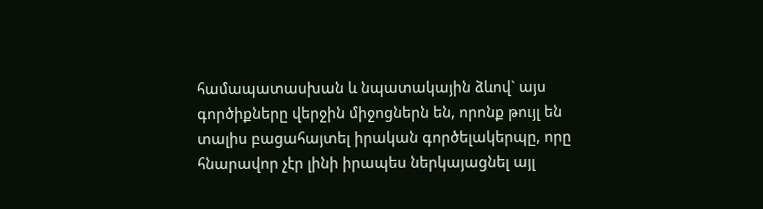համապատասխան և նպատակային ձևով` այս գործիքները վերջին միջոցներն են, որոնք թույլ են տալիս բացահայտել իրական գործելակերպը, որը հնարավոր չէր լինի իրապես ներկայացնել այլ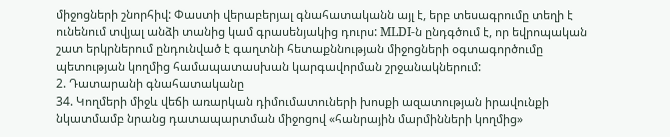միջոցների շնորհիվ: Փաստի վերաբերյալ գնահատականն այլ է, երբ տեսագրումը տեղի է ունենում տվյալ անձի տանից կամ գրասենյակից դուրս: MLDI-ն ընդգծում է, որ եվրոպական շատ երկրներում ընդունված է գաղտնի հետաքննության միջոցների օգտագործումը պետության կողմից համապատասխան կարգավորման շրջանակներում:
2. Դատարանի գնահատականը
34. Կողմերի միջև վեճի առարկան դիմումատուների խոսքի ազատության իրավունքի նկատմամբ նրանց դատապարտման միջոցով «հանրային մարմինների կողմից»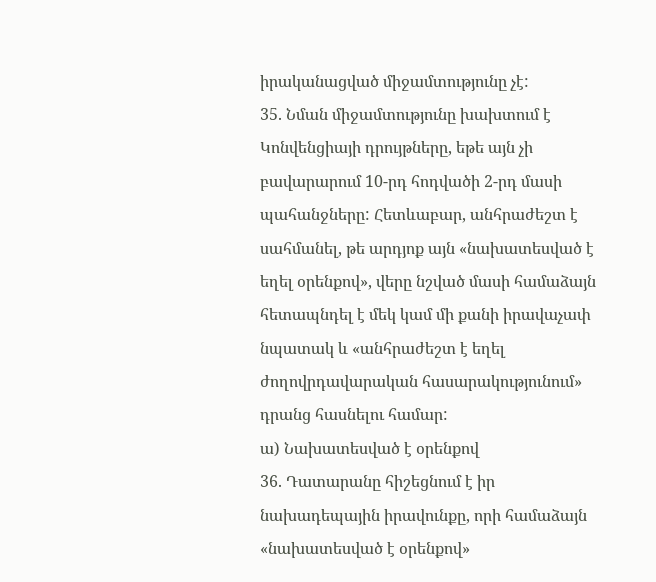իրականացված միջամտությունը չէ:
35. Նման միջամտությունը խախտում է Կոնվենցիայի դրույթները, եթե այն չի բավարարում 10-րդ հոդվածի 2-րդ մասի պահանջները: Հետևաբար, անհրաժեշտ է սահմանել, թե արդյոք այն «նախատեսված է եղել օրենքով», վերը նշված մասի համաձայն հետապնդել է մեկ կամ մի քանի իրավաչափ նպատակ և «անհրաժեշտ է եղել ժողովրդավարական հասարակությունում» դրանց հասնելու համար:
ա) Նախատեսված է օրենքով
36. Դատարանը հիշեցնում է իր նախադեպային իրավունքը, որի համաձայն «նախատեսված է օրենքով»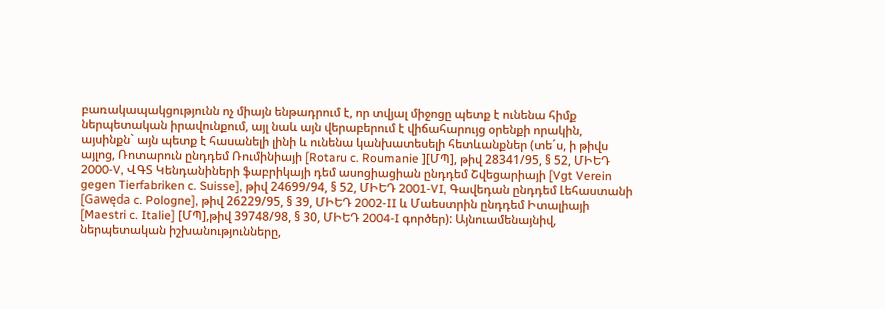բառակապակցությունն ոչ միայն ենթադրում է, որ տվյալ միջոցը պետք է ունենա հիմք ներպետական իրավունքում, այլ նաև այն վերաբերում է վիճահարույց օրենքի որակին, այսինքն` այն պետք է հասանելի լինի և ունենա կանխատեսելի հետևանքներ (տե´ս, ի թիվս այլոց, Ռոտարուն ընդդեմ Ռումինիայի [Rotaru c. Roumanie ][ՄՊ], թիվ 28341/95, § 52, ՄԻԵԴ 2000‑V, ՎԳՏ Կենդանիների ֆաբրիկայի դեմ ասոցիացիան ընդդեմ Շվեցարիայի [Vgt Verein gegen Tierfabriken c. Suisse], թիվ 24699/94, § 52, ՄԻԵԴ 2001‑VI, Գավեդան ընդդեմ Լեհաստանի [Gawęda c. Pologne], թիվ 26229/95, § 39, ՄԻԵԴ 2002‑II և Մաեստրին ընդդեմ Իտալիայի [Maestri c. Italie] [ՄՊ],թիվ 39748/98, § 30, ՄԻԵԴ 2004-I գործեր): Այնուամենայնիվ, ներպետական իշխանությունները,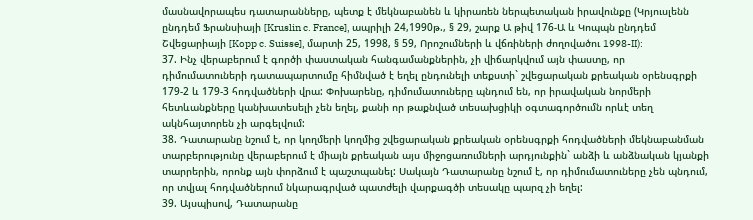մասնավորապես դատարանները, պետք է մեկնաբանեն և կիրառեն ներպետական իրավունքը (Կրյուսլենն ընդդեմ Ֆրանսիայի [Kruslin c. France], ապրիլի 24,1990թ., § 29, շարք Ա թիվ 176-Ա և Կոպպն ընդդեմ Շվեցարիայի [Kopp c. Suisse], մարտի 25, 1998, § 59, Որոշումների և վճռիների ժողովածու 1998-II):
37. Ինչ վերաբերում է գործի փաստական հանգամանքներին, չի վիճարկվում այն փաստը, որ դիմումատուների դատապարտումը հիմնված է եղել ընդունելի տեքստի` շվեցարական քրեական օրենսգրքի 179-2 և 179-3 հոդվածների վրա: Փոխարենը, դիմումատուները պնդում են, որ իրավական նորմերի հետևանքները կանխատեսելի չեն եղել, քանի որ թաքնված տեսախցիկի օգտագործումն որևէ տեղ ակնհայտորեն չի արգելվում:
38. Դատարանը նշում է, որ կողմերի կողմից շվեցարական քրեական օրենսգրքի հոդվածների մեկնաբանման տարբերությունը վերաբերում է միայն քրեական այս միջոցառումների արդյունքին` անձի և անձնական կյանքի տարրերին, որոնք այն փորձում է պաշտպանել: Սակայն Դատարանը նշում է, որ դիմումատուները չեն պնդում, որ տվյալ հոդվածներում նկարագրված պատժելի վարքագծի տեսակը պարզ չի եղել:
39. Այսպիսով, Դատարանը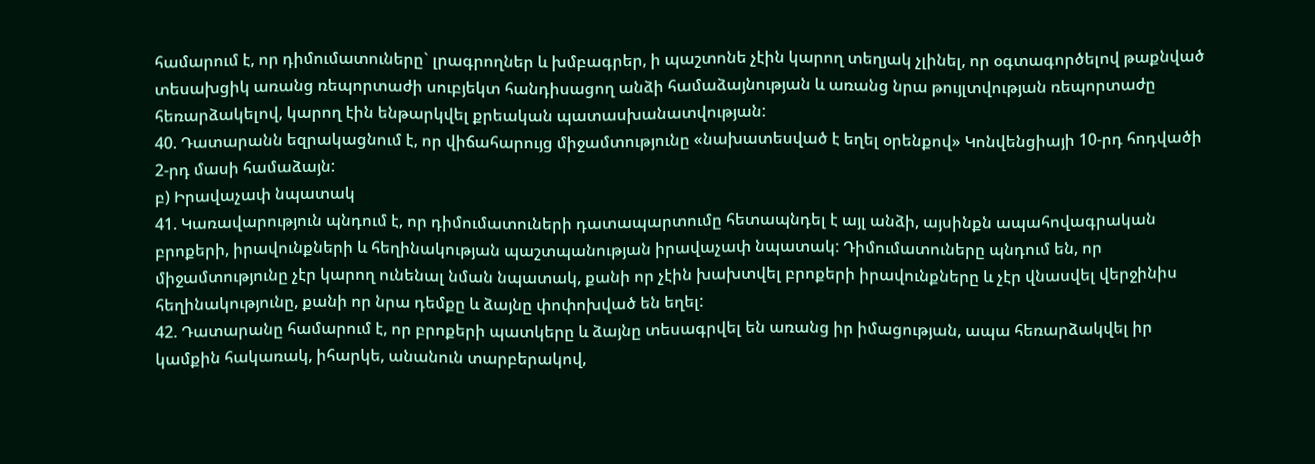համարում է, որ դիմումատուները` լրագրողներ և խմբագրեր, ի պաշտոնե չէին կարող տեղյակ չլինել, որ օգտագործելով թաքնված տեսախցիկ առանց ռեպորտաժի սուբյեկտ հանդիսացող անձի համաձայնության և առանց նրա թույլտվության ռեպորտաժը հեռարձակելով, կարող էին ենթարկվել քրեական պատասխանատվության:
40. Դատարանն եզրակացնում է, որ վիճահարույց միջամտությունը «նախատեսված է եղել օրենքով» Կոնվենցիայի 10-րդ հոդվածի 2-րդ մասի համաձայն:
բ) Իրավաչափ նպատակ
41. Կառավարություն պնդում է, որ դիմումատուների դատապարտումը հետապնդել է այլ անձի, այսինքն ապահովագրական բրոքերի, իրավունքների և հեղինակության պաշտպանության իրավաչափ նպատակ: Դիմումատուները պնդում են, որ միջամտությունը չէր կարող ունենալ նման նպատակ, քանի որ չէին խախտվել բրոքերի իրավունքները և չէր վնասվել վերջինիս հեղինակությունը, քանի որ նրա դեմքը և ձայնը փոփոխված են եղել:
42. Դատարանը համարում է, որ բրոքերի պատկերը և ձայնը տեսագրվել են առանց իր իմացության, ապա հեռարձակվել իր կամքին հակառակ, իհարկե, անանուն տարբերակով,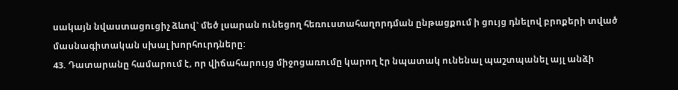սակայն նվաստացուցիչ ձևով` մեծ լսարան ունեցող հեռուստահաղորդման ընթացքում ի ցույց դնելով բրոքերի տված մասնագիտական սխալ խորհուրդները:
43. Դատարանը համարում է, որ վիճահարույց միջոցառումը կարող էր նպատակ ունենալ պաշտպանել այլ անձի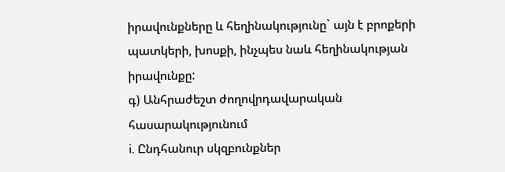իրավունքները և հեղինակությունը` այն է բրոքերի պատկերի, խոսքի, ինչպես նաև հեղինակության իրավունքը:
գ) Անհրաժեշտ ժողովրդավարական հասարակությունում
i. Ընդհանուր սկզբունքներ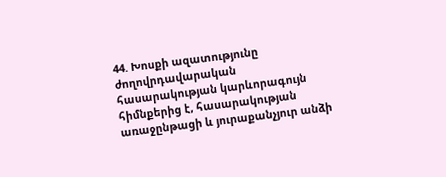44. Խոսքի ազատությունը ժողովրդավարական հասարակության կարևորագույն հիմնքերից է, հասարակության առաջընթացի և յուրաքանչյուր անձի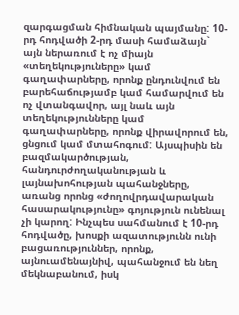զարգացման հիմնական պայմանը: 10-րդ հոդվածի 2-րդ մասի համաձայն` այն ներառում է ոչ միայն «տեղեկություները» կամ գաղափարները, որոնք ընդունվում են բարեհաճությամբ կամ համարվում են ոչ վտանգավոր, այլ նաև այն տեղեկությունները կամ գաղափարները, որոնք վիրավորում են, ցնցում կամ մտահոգում: Այսպիսին են բազմակարծության, հանդուրժողականության և լայնախոհության պահանջները, առանց որոնց «ժողովրդավարական հասարակությունը» գոյություն ունենալ չի կարող: Ինչպես սահմանում է 10-րդ հոդվածը, խոսքի ազատությունն ունի բացառություններ, որոնք, այնուամենայնիվ, պահանջում են նեղ մեկնաբանում, իսկ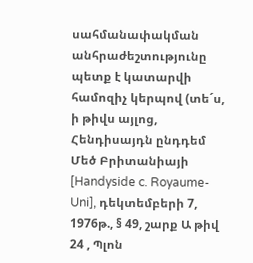սահմանափակման անհրաժեշտությունը պետք է կատարվի համոզիչ կերպով (տե´ս, ի թիվս այլոց, Հենդիսայդն ընդդեմ Մեծ Բրիտանիայի [Handyside c. Royaume-Uni], դեկտեմբերի 7, 1976թ., § 49, շարք Ա թիվ 24 , Պլոն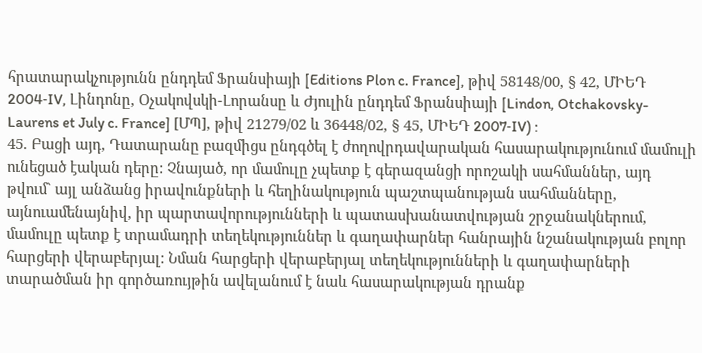հրատարակչությունն ընդդեմ Ֆրանսիայի [Editions Plon c. France], թիվ 58148/00, § 42, ՄԻԵԴ 2004‑IV, Լինդոնը, Օչակովսկի-Լորանսը և Ժյուլին ընդդեմ Ֆրանսիայի [Lindon, Otchakovsky-Laurens et July c. France] [ՄՊ], թիվ 21279/02 և 36448/02, § 45, ՄԻԵԴ 2007‑IV) :
45. Բացի այդ, Դատարանը բազմիցս ընդգծել է ժողովրդավարական հասարակությունում մամուլի ունեցած էական դերը: Չնայած, որ մամուլը չպետք է գերազանցի որոշակի սահմաններ, այդ թվում` այլ անձանց իրավունքների և հեղինակություն պաշտպանության սահմանները, այնուամենայնիվ, իր պարտավորությունների և պատասխանատվության շրջանակներում, մամուլը պետք է տրամադրի տեղեկություններ և գաղափարներ հանրային նշանակության բոլոր հարցերի վերաբերյալ: Նման հարցերի վերաբերյալ տեղեկությունների և գաղափարների տարածման իր գործառույթին ավելանում է նաև հասարակության դրանք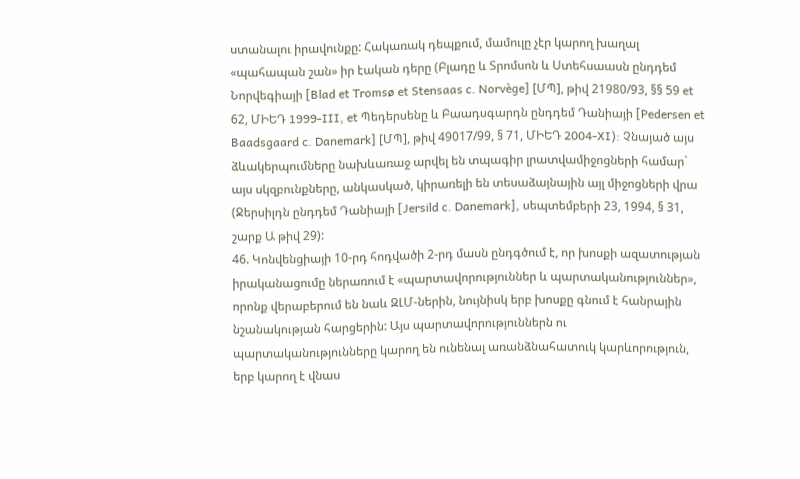ստանալու իրավունքը: Հակառակ դեպքում, մամուլը չէր կարող խաղալ «պահապան շան» իր էական դերը (Բլադը և Տրոմսոն և Ստեհսաասն ընդդեմ Նորվեգիայի [Blad et Tromsø et Stensaas c. Norvège] [ՄՊ], թիվ 21980/93, §§ 59 et 62, ՄԻԵԴ 1999‑III, et Պեդերսենը և Բաադսգարդն ընդդեմ Դանիայի [Pedersen et Baadsgaard c. Danemark] [ՄՊ], թիվ 49017/99, § 71, ՄԻԵԴ 2004‑XI): Չնայած այս ձևակերպումները նախևառաջ արվել են տպագիր լրատվամիջոցների համար` այս սկզբունքները, անկասկած, կիրառելի են տեսաձայնային այլ միջոցների վրա (Ջերսիլդն ընդդեմ Դանիայի [Jersild c. Danemark], սեպտեմբերի 23, 1994, § 31, շարք Ա թիվ 29):
46. Կոնվենցիայի 10-րդ հոդվածի 2-րդ մասն ընդգծում է, որ խոսքի ազատության իրականացումը ներառում է «պարտավորություններ և պարտականություններ», որոնք վերաբերում են նաև ԶԼՄ-ներին, նույնիսկ երբ խոսքը գնում է հանրային նշանակության հարցերին: Այս պարտավորություններն ու պարտականությունները կարող են ունենալ առանձնահատուկ կարևորություն, երբ կարող է վնաս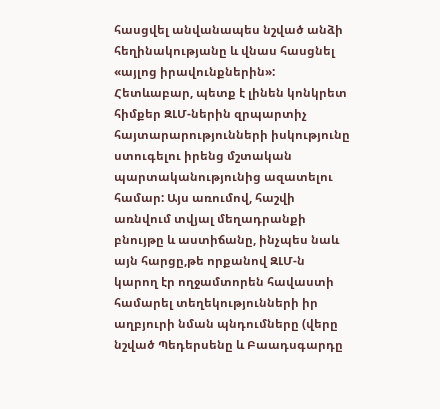հասցվել անվանապես նշված անձի հեղինակությանը և վնաս հասցնել «այլոց իրավունքներին»: Հետևաբար, պետք է լինեն կոնկրետ հիմքեր ԶԼՄ-ներին զրպարտիչ հայտարարությունների իսկությունը ստուգելու իրենց մշտական պարտականությունից ազատելու համար: Այս առումով, հաշվի առնվում տվյալ մեղադրանքի բնույթը և աստիճանը, ինչպես նաև այն հարցը,թե որքանով ԶԼՄ-ն կարող էր ողջամտորեն հավաստի համարել տեղեկությունների իր աղբյուրի նման պնդումները (վերը նշված Պեդերսենը և Բաադսգարդը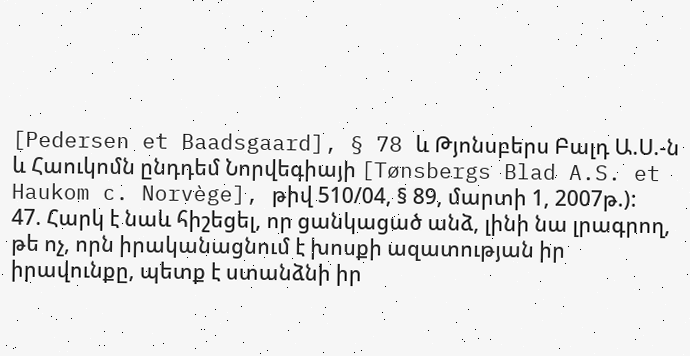[Pedersen et Baadsgaard], § 78 և Թյոնսբերս Բալդ Ա.Ս.-ն և Հաուկոմն ընդդեմ Նորվեգիայի [Tønsbergs Blad A.S. et Haukom c. Norvège], թիվ 510/04, § 89, մարտի 1, 2007թ.):
47. Հարկ է նաև հիշեցել, որ ցանկացած անձ, լինի նա լրագրող, թե ոչ, որն իրականացնում է խոսքի ազատության իր իրավունքը, պետք է ստանձնի իր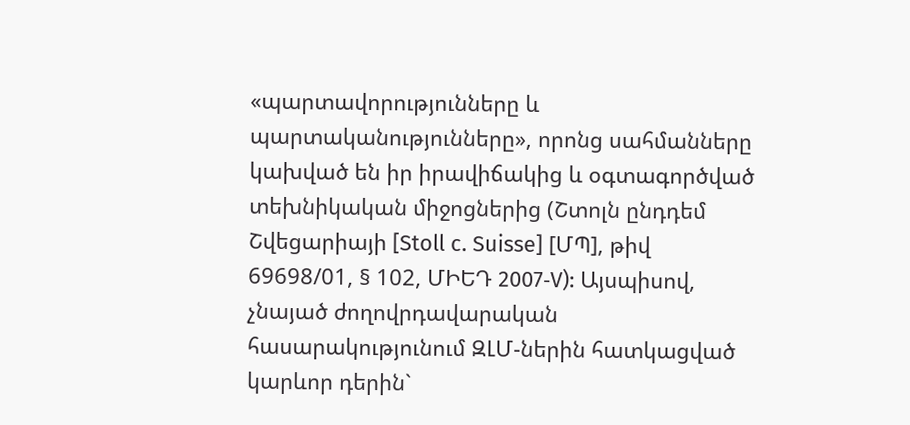«պարտավորությունները և պարտականությունները», որոնց սահմանները կախված են իր իրավիճակից և օգտագործված տեխնիկական միջոցներից (Շտոլն ընդդեմ Շվեցարիայի [Stoll c. Suisse] [ՄՊ], թիվ 69698/01, § 102, ՄԻԵԴ 2007‑V): Այսպիսով, չնայած ժողովրդավարական հասարակությունում ԶԼՄ-ներին հատկացված կարևոր դերին`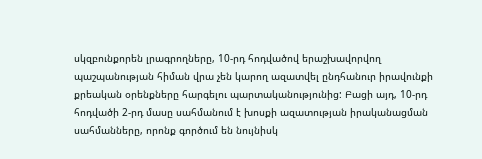սկզբունքորեն լրագրողները, 10-րդ հոդվածով երաշխավորվող պաշպանության հիման վրա չեն կարող ազատվել ընդհանուր իրավունքի քրեական օրենքները հարգելու պարտականությունից: Բացի այդ, 10-րդ հոդվածի 2-րդ մասը սահմանում է խոսքի ազատության իրականացման սահմանները, որոնք գործում են նույնիսկ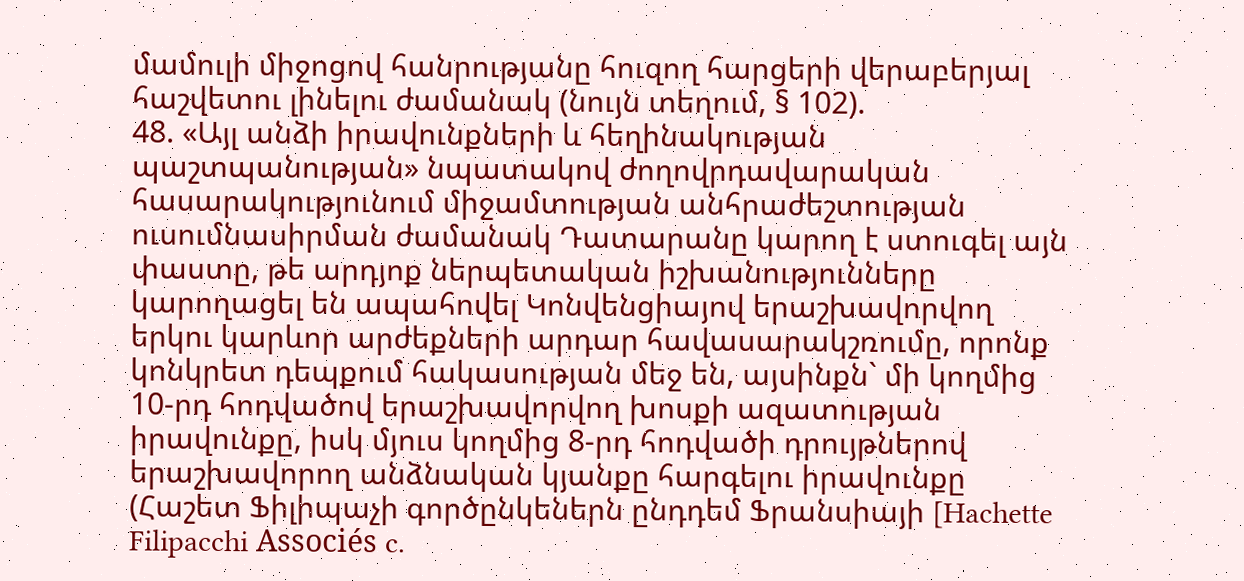մամուլի միջոցով հանրությանը հուզող հարցերի վերաբերյալ հաշվետու լինելու ժամանակ (նույն տեղում, § 102).
48. «Այլ անձի իրավունքների և հեղինակության պաշտպանության» նպատակով ժողովրդավարական հասարակությունում միջամտության անհրաժեշտության ուսումնասիրման ժամանակ Դատարանը կարող է ստուգել այն փաստը, թե արդյոք ներպետական իշխանությունները կարողացել են ապահովել Կոնվենցիայով երաշխավորվող երկու կարևոր արժեքների արդար հավասարակշռումը, որոնք կոնկրետ դեպքում հակասության մեջ են, այսինքն` մի կողմից 10-րդ հոդվածով երաշխավորվող խոսքի ազատության իրավունքը, իսկ մյուս կողմից 8-րդ հոդվածի դրույթներով երաշխավորող անձնական կյանքը հարգելու իրավունքը (Հաշետ Ֆիլիպաչի գործընկեներն ընդդեմ Ֆրանսիայի [Hachette Filipacchi Associés c.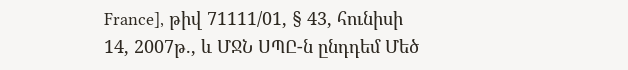France], թիվ 71111/01, § 43, հունիսի 14, 2007թ., և ՄՋՆ ՍՊԸ-ն ընդդեմ Մեծ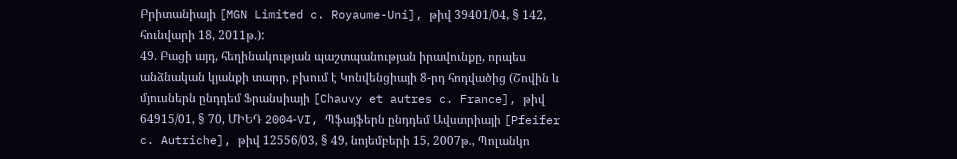Բրիտանիայի [MGN Limited c. Royaume-Uni], թիվ 39401/04, § 142, հունվարի 18, 2011թ.):
49. Բացի այդ, հեղինակության պաշտպանության իրավունքը, որպես անձնական կյանքի տարր, բխում է Կոնվենցիայի 8-րդ հոդվածից (Շովին և մյուսներն ընդդեմ Ֆրանսիայի [Chauvy et autres c. France], թիվ 64915/01, § 70, ՄԻԵԴ 2004‑VI, Պֆայֆերն ընդդեմ Ավստրիայի [Pfeifer c. Autriche], թիվ 12556/03, § 49, նոյեմբերի 15, 2007թ., Պոլանկո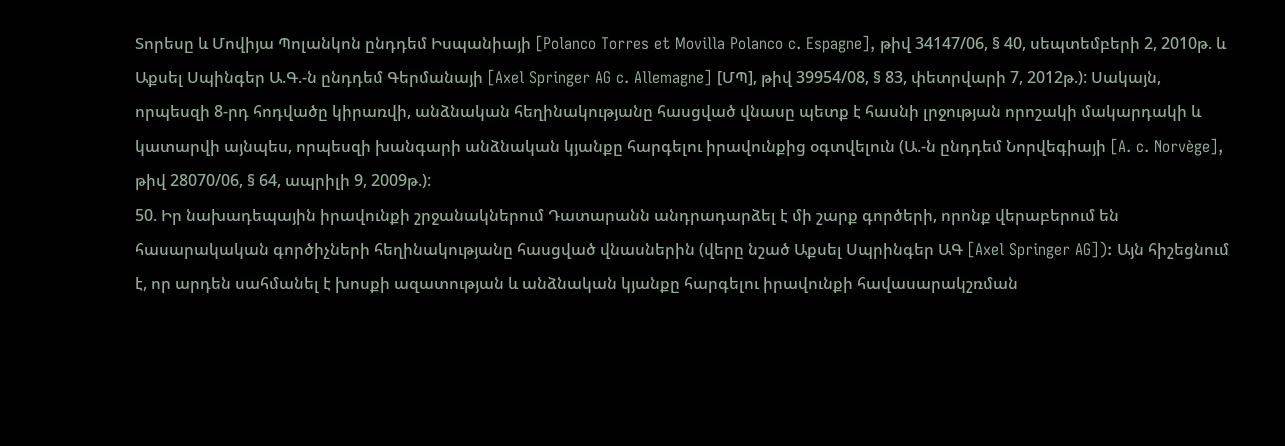Տորեսը և Մովիյա Պոլանկոն ընդդեմ Իսպանիայի [Polanco Torres et Movilla Polanco c. Espagne], թիվ 34147/06, § 40, սեպտեմբերի 2, 2010թ. և Աքսել Սպինգեր Ա.Գ.-ն ընդդեմ Գերմանայի [Axel Springer AG c. Allemagne] [ՄՊ], թիվ 39954/08, § 83, փետրվարի 7, 2012թ.): Սակայն, որպեսզի 8-րդ հոդվածը կիրառվի, անձնական հեղինակությանը հասցված վնասը պետք է հասնի լրջության որոշակի մակարդակի և կատարվի այնպես, որպեսզի խանգարի անձնական կյանքը հարգելու իրավունքից օգտվելուն (Ա.-ն ընդդեմ Նորվեգիայի [A. c. Norvège], թիվ 28070/06, § 64, ապրիլի 9, 2009թ.):
50. Իր նախադեպային իրավունքի շրջանակներում Դատարանն անդրադարձել է մի շարք գործերի, որոնք վերաբերում են հասարակական գործիչների հեղինակությանը հասցված վնասներին (վերը նշած Աքսել Սպրինգեր ԱԳ [Axel Springer AG]): Այն հիշեցնում է, որ արդեն սահմանել է խոսքի ազատության և անձնական կյանքը հարգելու իրավունքի հավասարակշռման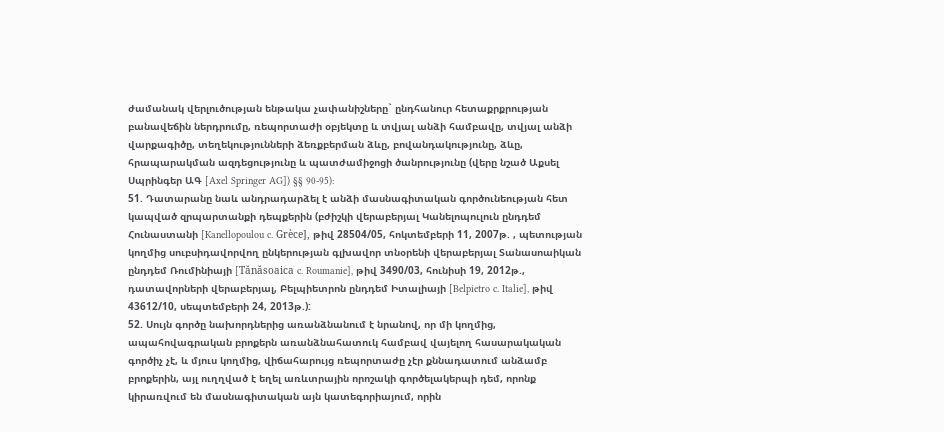ժամանակ վերլուծության ենթակա չափանիշները` ընդհանուր հետաքրքրության բանավեճին ներդրումը, ռեպորտաժի օբյեկտը և տվյալ անձի համբավը, տվյալ անձի վարքագիծը, տեղեկությունների ձեռքբերման ձևը, բովանդակությունը, ձևը, հրապարակման ազդեցությունը և պատժամիջոցի ծանրությունը (վերը նշած Աքսել Սպրինգեր ԱԳ [Axel Springer AG]) §§ 90-95):
51. Դատարանը նաև անդրադարձել է անձի մասնագիտական գործունեության հետ կապված զրպարտանքի դեպքերին (բժիշկի վերաբերյալ Կանելոպուլուն ընդդեմ Հունաստանի [Kanellopoulou c. Grèce], թիվ 28504/05, հոկտեմբերի 11, 2007թ. , պետության կողմից սուբսիդավորվող ընկերության գլխավոր տնօրենի վերաբերյալ Տանասոաիկան ընդդեմ Ռումինիայի [Tănăsoaica c. Roumanie], թիվ 3490/03, հունիսի 19, 2012թ., դատավորների վերաբերյալ, Բելպիետրոն ընդդեմ Իտալիայի [Belpietro c. Italie], թիվ 43612/10, սեպտեմբերի 24, 2013թ.):
52. Սույն գործը նախորդներից առանձնանում է նրանով, որ մի կողմից, ապահովագրական բրոքերն առանձնահատուկ համբավ վայելող հասարակական գործիչ չէ, և մյուս կողմից, վիճահարույց ռեպորտաժը չէր քննադատում անձամբ բրոքերին, այլ ուղղված է եղել առևտրային որոշակի գործելակերպի դեմ, որոնք կիրառվում են մասնագիտական այն կատեգորիայում, որին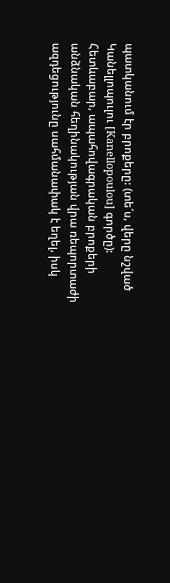պատկանում էր բրոքերը: (տե´ս, վերը նշված Կանելլոպուլու [Kanellopoulou] գործը): Հետևաբար, ապահովագրական բրոքերի անձնական հեղինակության վրա ռեպորտաժի ազդեցությունը սահմանափակ է եղել, իսկ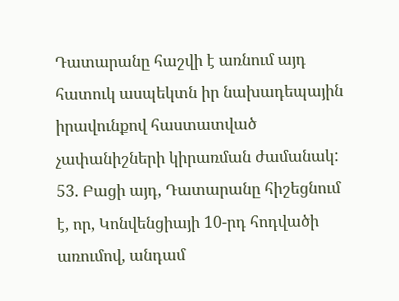Դատարանը հաշվի է առնում այդ հատուկ ասպեկտն իր նախադեպային իրավունքով հաստատված չափանիշների կիրառման ժամանակ:
53. Բացի այդ, Դատարանը հիշեցնում է, որ, Կոնվենցիայի 10-րդ հոդվածի առումով, անդամ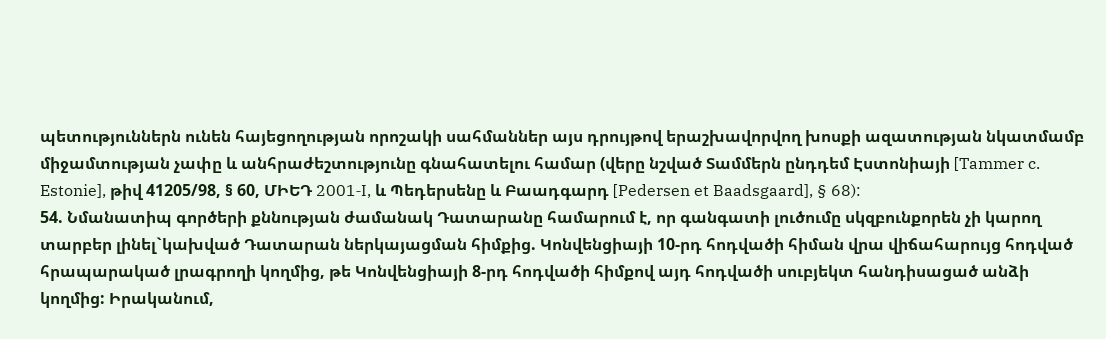պետություններն ունեն հայեցողության որոշակի սահմաններ այս դրույթով երաշխավորվող խոսքի ազատության նկատմամբ միջամտության չափը և անհրաժեշտությունը գնահատելու համար (վերը նշված Տամմերն ընդդեմ Էստոնիայի [Tammer c. Estonie], թիվ 41205/98, § 60, ՄԻԵԴ 2001‑I, և Պեդերսենը և Բաադգարդ [Pedersen et Baadsgaard], § 68):
54. Նմանատիպ գործերի քննության ժամանակ Դատարանը համարում է, որ գանգատի լուծումը սկզբունքորեն չի կարող տարբեր լինել`կախված Դատարան ներկայացման հիմքից. Կոնվենցիայի 10-րդ հոդվածի հիման վրա վիճահարույց հոդված հրապարակած լրագրողի կողմից, թե Կոնվենցիայի 8-րդ հոդվածի հիմքով այդ հոդվածի սուբյեկտ հանդիսացած անձի կողմից: Իրականում,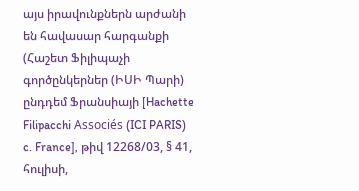այս իրավունքներն արժանի են հավասար հարգանքի (Հաշետ Ֆիլիպաչի գործընկերներ (ԻՍԻ Պարի) ընդդեմ Ֆրանսիայի [Hachette Filipacchi Associés (ICI PARIS) c. France], թիվ 12268/03, § 41, հուլիսի,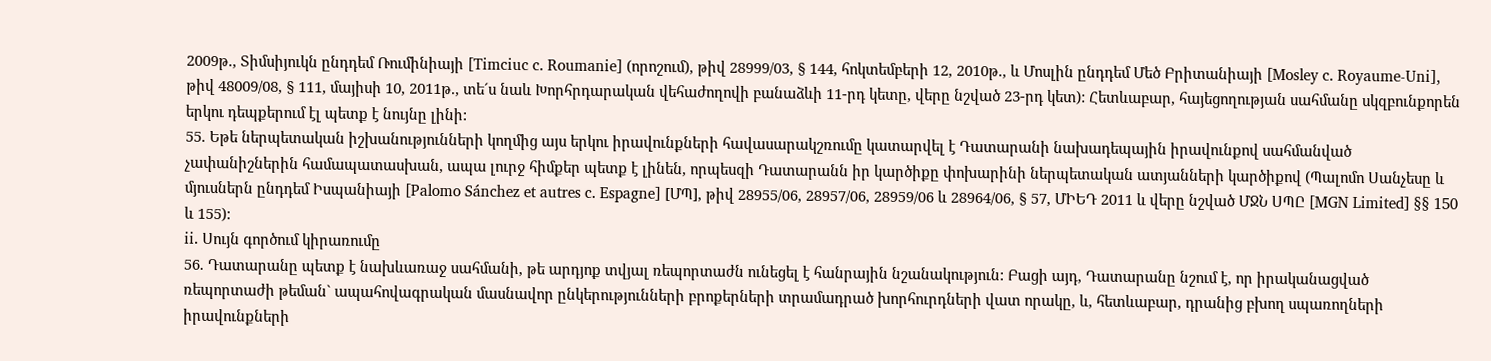2009թ., Տիմսիյուկն ընդդեմ Ռումինիայի [Timciuc c. Roumanie] (որոշում), թիվ 28999/03, § 144, հոկտեմբերի 12, 2010թ., և Մոսլին ընդդեմ Մեծ Բրիտանիայի [Mosley c. Royaume-Uni], թիվ 48009/08, § 111, մայիսի 10, 2011թ., տե´ս նաև Խորհրդարական վեհաժողովի բանաձևի 11-րդ կետը, վերը նշված 23-րդ կետ): Հետևաբար, հայեցողության սահմանը սկզբունքորեն երկու դեպքերում էլ պետք է նույնը լինի:
55. Եթե ներպետական իշխանությունների կողմից այս երկու իրավունքների հավասարակշռումը կատարվել է Դատարանի նախադեպային իրավունքով սահմանված չափանիշներին համապատասխան, ապա լուրջ հիմքեր պետք է լինեն, որպեսզի Դատարանն իր կարծիքը փոխարինի ներպետական ատյանների կարծիքով (Պալոմո Սանչեսը և մյուսներն ընդդեմ Իսպանիայի [Palomo Sánchez et autres c. Espagne] [ՄՊ], թիվ 28955/06, 28957/06, 28959/06 և 28964/06, § 57, ՄԻԵԴ 2011 և վերը նշված ՄՋՆ ՍՊԸ [MGN Limited] §§ 150 և 155):
ii. Սույն գործում կիրառումը
56. Դատարանը պետք է նախևառաջ սահմանի, թե արդյոք տվյալ ռեպորտաժն ունեցել է հանրային նշանակություն: Բացի այդ, Դատարանը նշում է, որ իրականացված ռեպորտաժի թեման` ապահովագրական մասնավոր ընկերությունների բրոքերների տրամադրած խորհուրդների վատ որակը, և, հետևաբար, դրանից բխող սպառողների իրավունքների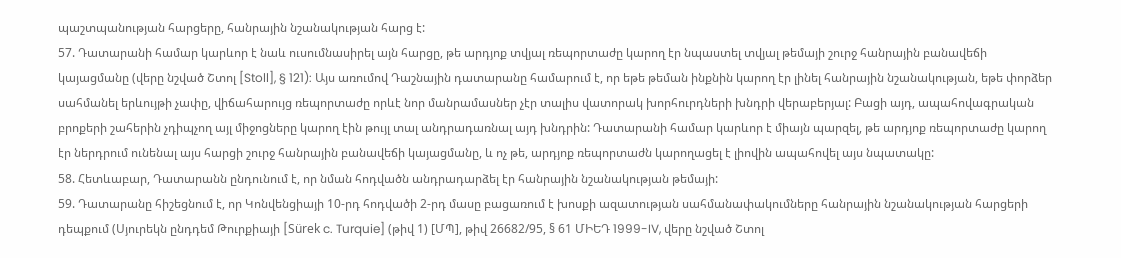պաշտպանության հարցերը, հանրային նշանակության հարց է:
57. Դատարանի համար կարևոր է նաև ուսումնասիրել այն հարցը, թե արդյոք տվյալ ռեպորտաժը կարող էր նպաստել տվյալ թեմայի շուրջ հանրային բանավեճի կայացմանը (վերը նշված Շտոլ [Stoll], § 121): Այս առումով Դաշնային դատարանը համարում է, որ եթե թեման ինքնին կարող էր լինել հանրային նշանակության, եթե փորձեր սահմանել երևույթի չափը, վիճահարույց ռեպորտաժը որևէ նոր մանրամասներ չէր տալիս վատորակ խորհուրդների խնդրի վերաբերյալ: Բացի այդ, ապահովագրական բրոքերի շահերին չդիպչող այլ միջոցները կարող էին թույլ տալ անդրադառնալ այդ խնդրին: Դատարանի համար կարևոր է միայն պարզել, թե արդյոք ռեպորտաժը կարող էր ներդրում ունենալ այս հարցի շուրջ հանրային բանավեճի կայացմանը, և ոչ թե, արդյոք ռեպորտաժն կարողացել է լիովին ապահովել այս նպատակը:
58. Հետևաբար, Դատարանն ընդունում է, որ նման հոդվածն անդրադարձել էր հանրային նշանակության թեմայի:
59. Դատարանը հիշեցնում է, որ Կոնվենցիայի 10-րդ հոդվածի 2-րդ մասը բացառում է խոսքի ազատության սահմանափակումները հանրային նշանակության հարցերի դեպքում (Սյուրեկն ընդդեմ Թուրքիայի [Sürek c. Turquie] (թիվ 1) [ՄՊ], թիվ 26682/95, § 61 ՄԻԵԴ 1999-IV, վերը նշված Շտոլ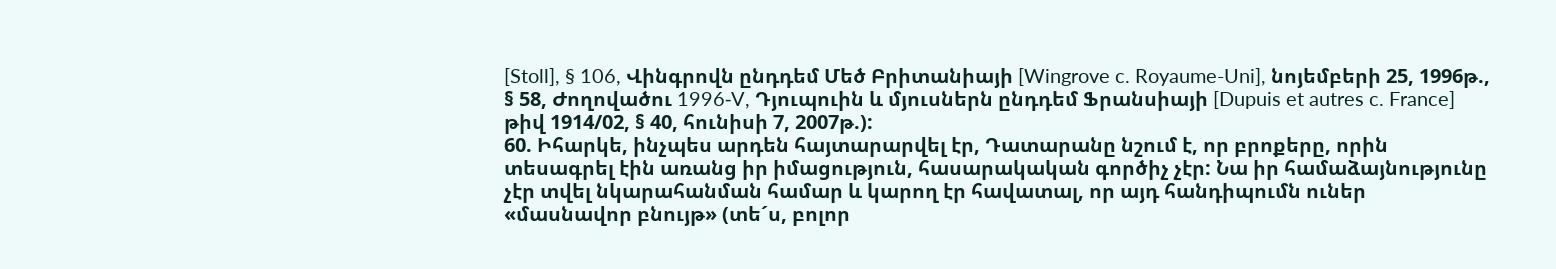[Stoll], § 106, Վինգրովն ընդդեմ Մեծ Բրիտանիայի [Wingrove c. Royaume-Uni], նոյեմբերի 25, 1996թ., § 58, Ժողովածու 1996‑V, Դյուպուին և մյուսներն ընդդեմ Ֆրանսիայի [Dupuis et autres c. France] թիվ 1914/02, § 40, հունիսի 7, 2007թ.):
60. Իհարկե, ինչպես արդեն հայտարարվել էր, Դատարանը նշում է, որ բրոքերը, որին տեսագրել էին առանց իր իմացություն, հասարակական գործիչ չէր: Նա իր համաձայնությունը չէր տվել նկարահանման համար և կարող էր հավատալ, որ այդ հանդիպումն ուներ «մասնավոր բնույթ» (տե´ս, բոլոր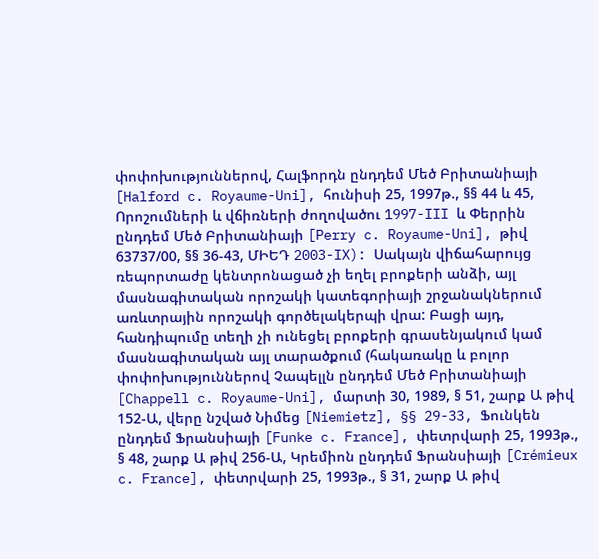փոփոխություններով, Հալֆորդն ընդդեմ Մեծ Բրիտանիայի [Halford c. Royaume-Uni], հունիսի 25, 1997թ., §§ 44 և 45, Որոշումների և վճիռների ժողովածու 1997-III և Փերրին ընդդեմ Մեծ Բրիտանիայի [Perry c. Royaume-Uni], թիվ 63737/00, §§ 36-43, ՄԻԵԴ 2003-IX): Սակայն վիճահարույց ռեպորտաժը կենտրոնացած չի եղել բրոքերի անձի, այլ մասնագիտական որոշակի կատեգորիայի շրջանակներում առևտրային որոշակի գործելակերպի վրա: Բացի այդ, հանդիպումը տեղի չի ունեցել բրոքերի գրասենյակում կամ մասնագիտական այլ տարածքում (հակառակը և բոլոր փոփոխություններով Չապելլն ընդդեմ Մեծ Բրիտանիայի [Chappell c. Royaume-Uni], մարտի 30, 1989, § 51, շարք Ա թիվ 152-Ա, վերը նշված Նիմեց [Niemietz], §§ 29-33, Ֆունկեն ընդդեմ Ֆրանսիայի [Funke c. France], փետրվարի 25, 1993թ., § 48, շարք Ա թիվ 256-Ա, Կրեմիոն ընդդեմ Ֆրանսիայի [Crémieux c. France], փետրվարի 25, 1993թ., § 31, շարք Ա թիվ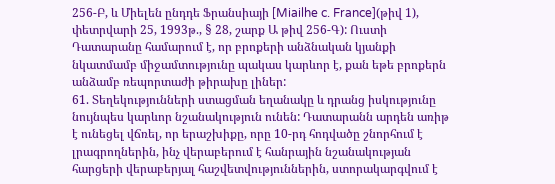256-Բ, և Միելեն ընդդե Ֆրանսիայի [Miailhe c. France](թիվ 1), փետրվարի 25, 1993թ., § 28, շարք Ա թիվ 256-Գ): Ուստի Դատարանը համարում է, որ բրոքերի անձնական կյանքի նկատմամբ միջամտությունը պակաս կարևոր է, քան եթե բրոքերն անձամբ ռեպորտաժի թիրախը լիներ:
61. Տեղեկությունների ստացման եղանակը և դրանց իսկությունը նույնպես կարևոր նշանակություն ունեն: Դատարանն արդեն առիթ է ունեցել վճռել, որ երաշխիքը, որը 10-րդ հոդվածը շնորհում է լրագրողներին, ինչ վերաբերում է հանրային նշանակության հարցերի վերաբերյալ հաշվետվություններին, ստորակարգվում է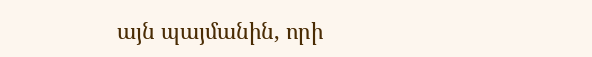այն պայմանին, որի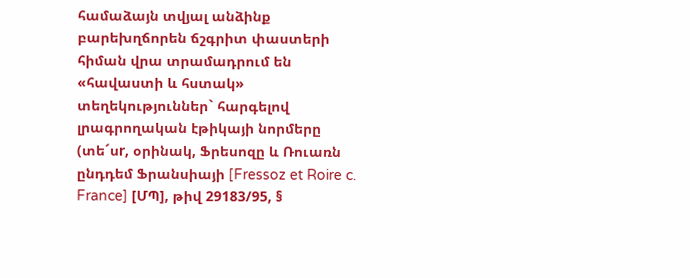համաձայն տվյալ անձինք բարեխղճորեն ճշգրիտ փաստերի հիման վրա տրամադրում են «հավաստի և հստակ» տեղեկություններ` հարգելով լրագրողական էթիկայի նորմերը (տե´սr, օրինակ, Ֆրեսոզը և Ռուառն ընդդեմ Ֆրանսիայի [Fressoz et Roire c. France] [ՄՊ], թիվ 29183/95, §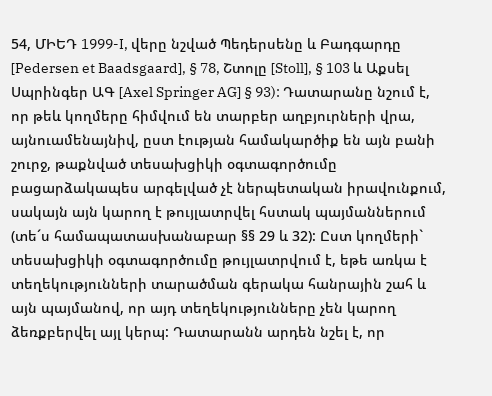54, ՄԻԵԴ 1999-I, վերը նշված Պեդերսենը և Բադգարդը [Pedersen et Baadsgaard], § 78, Շտոլը [Stoll], § 103 և Աքսել Սպրինգեր ԱԳ [Axel Springer AG] § 93): Դատարանը նշում է, որ թեև կողմերը հիմվում են տարբեր աղբյուրների վրա, այնուամենայնիվ, ըստ էության համակարծիք են այն բանի շուրջ, թաքնված տեսախցիկի օգտագործումը բացարձակապես արգելված չէ ներպետական իրավունքում, սակայն այն կարող է թույլատրվել հստակ պայմաններում (տե´ս համապատասխանաբար §§ 29 և 32): Ըստ կողմերի` տեսախցիկի օգտագործումը թույլատրվում է, եթե առկա է տեղեկությունների տարածման գերակա հանրային շահ և այն պայմանով, որ այդ տեղեկությունները չեն կարող ձեռքբերվել այլ կերպ: Դատարանն արդեն նշել է, որ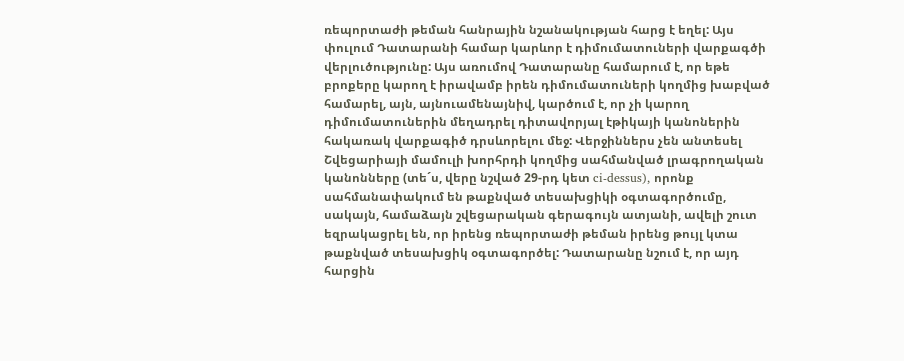ռեպորտաժի թեման հանրային նշանակության հարց է եղել: Այս փուլում Դատարանի համար կարևոր է դիմումատուների վարքագծի վերլուծությունը: Այս առումով Դատարանը համարում է, որ եթե բրոքերը կարող է իրավամբ իրեն դիմումատուների կողմից խաբված համարել, այն, այնուամենայնիվ, կարծում է, որ չի կարող դիմումատուներին մեղադրել դիտավորյալ էթիկայի կանոներին հակառակ վարքագիծ դրսևորելու մեջ: Վերջիններս չեն անտեսել Շվեցարիայի մամուլի խորհրդի կողմից սահմանված լրագրողական կանոնները (տե´ս, վերը նշված 29-րդ կետ ci-dessus), որոնք սահմանափակում են թաքնված տեսախցիկի օգտագործումը, սակայն, համաձայն շվեցարական գերագույն ատյանի, ավելի շուտ եզրակացրել են, որ իրենց ռեպորտաժի թեման իրենց թույլ կտա թաքնված տեսախցիկ օգտագործել: Դատարանը նշում է, որ այդ հարցին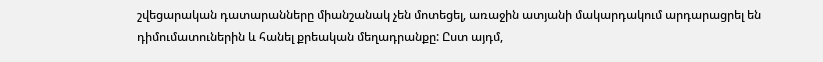շվեցարական դատարանները միանշանակ չեն մոտեցել, առաջին ատյանի մակարդակում արդարացրել են դիմումատուներին և հանել քրեական մեղադրանքը: Ըստ այդմ,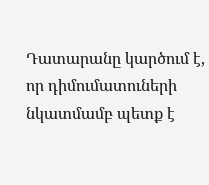Դատարանը կարծում է, որ դիմումատուների նկատմամբ պետք է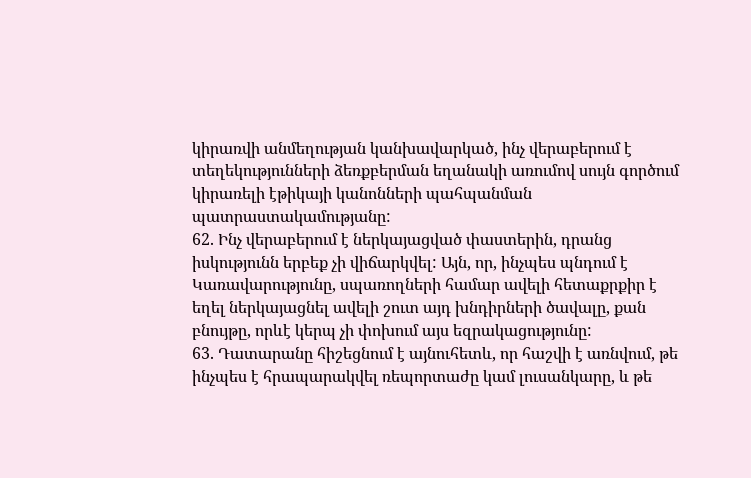կիրառվի անմեղության կանխավարկած, ինչ վերաբերում է տեղեկությունների ձեռքբերման եղանակի առումով սույն գործում կիրառելի էթիկայի կանոնների պահպանման պատրաստակամությանը:
62. Ինչ վերաբերում է ներկայացված փաստերին, դրանց իսկությունն երբեք չի վիճարկվել: Այն, որ, ինչպես պնդում է Կառավարությունը, սպառողների համար ավելի հետաքրքիր է եղել ներկայացնել ավելի շուտ այդ խնդիրների ծավալը, քան բնույթը, որևէ կերպ չի փոխում այս եզրակացությունը:
63. Դատարանը հիշեցնում է այնուհետև, որ հաշվի է առնվում, թե ինչպես է հրապարակվել ռեպորտաժը կամ լուսանկարը, և թե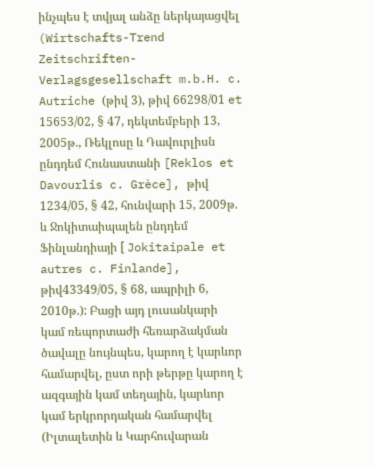ինչպես է տվյալ անձը ներկայացվել (Wirtschafts-Trend Zeitschriften-Verlagsgesellschaft m.b.H. c. Autriche (թիվ 3), թիվ 66298/01 et 15653/02, § 47, դեկտեմբերի 13, 2005թ., Ռեկլոսը և Դավուրլիսն ընդդեմ Հունաստանի [Reklos et Davourlis c. Grèce], թիվ 1234/05, § 42, հունվարի 15, 2009թ. և Ջոկիտաիպալեն ընդդեմ Ֆինլանդիայի [ Jokitaipale et autres c. Finlande], թիվ43349/05, § 68, ապրիլի 6, 2010թ.): Բացի այդ լուսանկարի կամ ռեպորտաժի հեռարձակման ծավալը նույնպես, կարող է կարևոր համարվել, ըստ որի թերթը կարող է ազգային կամ տեղային, կարևոր կամ երկրորդական համարվել (Իլտալետին և Կարհուվարան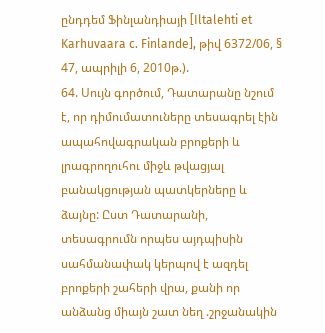ընդդեմ Ֆինլանդիայի [Iltalehti et Karhuvaara c. Finlande], թիվ 6372/06, § 47, ապրիլի 6, 2010թ.).
64. Սույն գործում, Դատարանը նշում է, որ դիմումատուները տեսագրել էին ապահովագրական բրոքերի և լրագրողուհու միջև թվացյալ բանակցության պատկերները և ձայնը: Ըստ Դատարանի, տեսագրումն որպես այդպիսին սահմանափակ կերպով է ազդել բրոքերի շահերի վրա, քանի որ անձանց միայն շատ նեղ .շրջանակին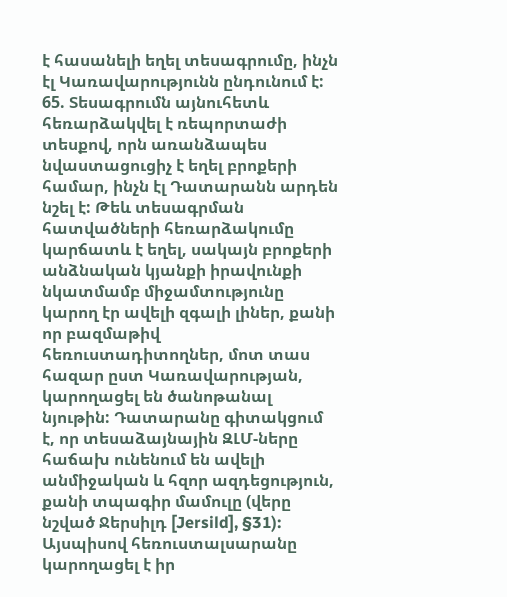է հասանելի եղել տեսագրումը, ինչն էլ Կառավարությունն ընդունում է:
65. Տեսագրումն այնուհետև հեռարձակվել է ռեպորտաժի տեսքով, որն առանձապես նվաստացուցիչ է եղել բրոքերի համար, ինչն էլ Դատարանն արդեն նշել է: Թեև տեսագրման հատվածների հեռարձակումը կարճատև է եղել, սակայն բրոքերի անձնական կյանքի իրավունքի նկատմամբ միջամտությունը կարող էր ավելի զգալի լիներ, քանի որ բազմաթիվ հեռուստադիտողներ, մոտ տաս հազար ըստ Կառավարության, կարողացել են ծանոթանալ նյութին: Դատարանը գիտակցում է, որ տեսաձայնային ԶԼՄ-ները հաճախ ունենում են ավելի անմիջական և հզոր ազդեցություն, քանի տպագիր մամուլը (վերը նշված Ջերսիլդ [Jersild], §31): Այսպիսով հեռուստալսարանը կարողացել է իր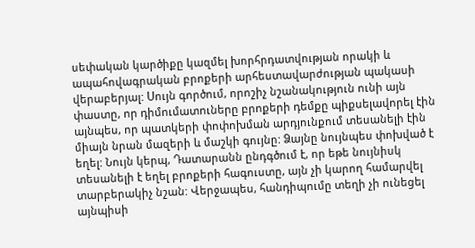սեփական կարծիքը կազմել խորհրդատվության որակի և ապահովագրական բրոքերի արհեստավարժության պակասի վերաբերյալ: Սույն գործում, որոշիչ նշանակություն ունի այն փաստը, որ դիմումատուները բրոքերի դեմքը պիքսելավորել էին այնպես, որ պատկերի փոփոխման արդյունքում տեսանելի էին միայն նրան մազերի և մաշկի գույնը: Ձայնը նույնպես փոխված է եղել: Նույն կերպ, Դատարանն ընդգծում է, որ եթե նույնիսկ տեսանելի է եղել բրոքերի հագուստը, այն չի կարող համարվել տարբերակիչ նշան: Վերջապես, հանդիպումը տեղի չի ունեցել այնպիսի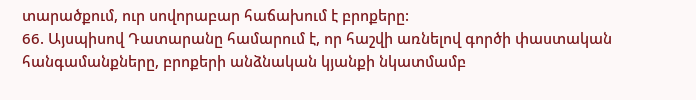տարածքում, ուր սովորաբար հաճախում է բրոքերը:
66. Այսպիսով Դատարանը համարում է, որ հաշվի առնելով գործի փաստական հանգամանքները, բրոքերի անձնական կյանքի նկատմամբ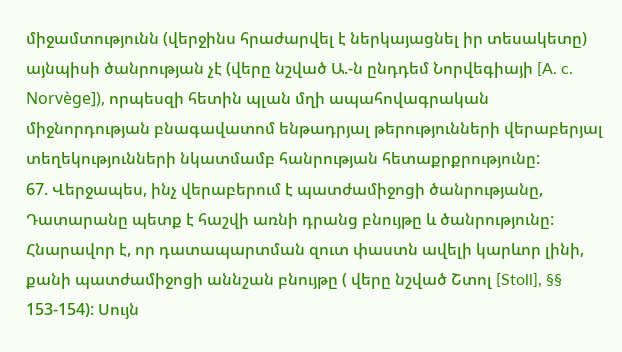միջամտությունն (վերջինս հրաժարվել է ներկայացնել իր տեսակետը) այնպիսի ծանրության չէ (վերը նշված Ա.-ն ընդդեմ Նորվեգիայի [A. c. Norvège]), որպեսզի հետին պլան մղի ապահովագրական միջնորդության բնագավատոմ ենթադրյալ թերությունների վերաբերյալ տեղեկությունների նկատմամբ հանրության հետաքրքրությունը:
67. Վերջապես, ինչ վերաբերում է պատժամիջոցի ծանրությանը, Դատարանը պետք է հաշվի առնի դրանց բնույթը և ծանրությունը: Հնարավոր է, որ դատապարտման զուտ փաստն ավելի կարևոր լինի, քանի պատժամիջոցի աննշան բնույթը ( վերը նշված Շտոլ [Stoll], §§ 153-154): Սույն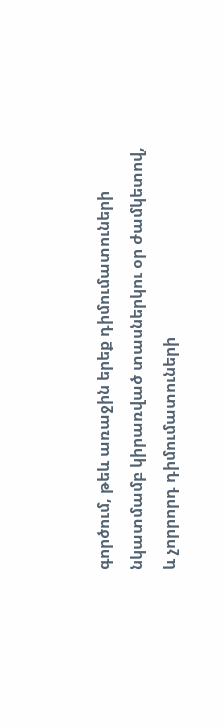գործում, թեև առաջին երեք դիմումատուների նկատմամբ կիրառված տասներկու օր ժամկետով, և չորրորդ դիմումատուների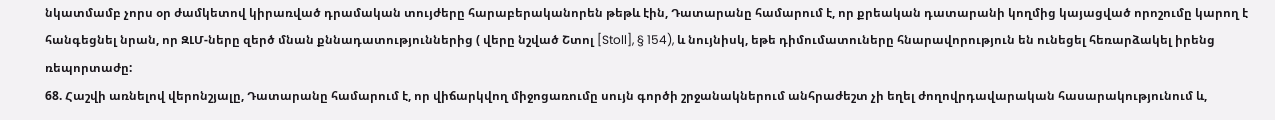նկատմամբ չորս օր ժամկետով կիրառված դրամական տույժերը հարաբերականորեն թեթև էին, Դատարանը համարում է, որ քրեական դատարանի կողմից կայացված որոշումը կարող է հանգեցնել նրան, որ ԶԼՄ-ները զերծ մնան քննադատություններից ( վերը նշված Շտոլ [Stoll], § 154), և նույնիսկ, եթե դիմումատուները հնարավորություն են ունեցել հեռարձակել իրենց ռեպորտաժը:
68. Հաշվի առնելով վերոնշյալը, Դատարանը համարում է, որ վիճարկվող միջոցառումը սույն գործի շրջանակներում անհրաժեշտ չի եղել ժողովրդավարական հասարակությունում և,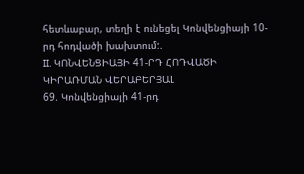հետևաբար, տեղի է ունեցել Կոնվենցիայի 10-րդ հոդվածի խախտում:.
II. ԿՈՆՎԵՆՑԻԱՅԻ 41-ՐԴ ՀՈԴՎԱԾԻ ԿԻՐԱՌՄԱՆ ՎԵՐԱԲԵՐՅԱԼ
69. Կոնվենցիայի 41-րդ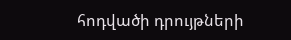հոդվածի դրույթների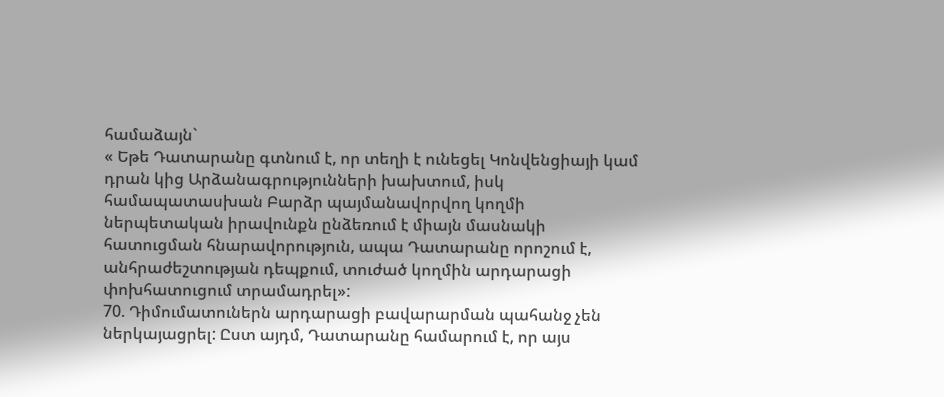համաձայն`
« Եթե Դատարանը գտնում է, որ տեղի է ունեցել Կոնվենցիայի կամ դրան կից Արձանագրությունների խախտում, իսկ համապատասխան Բարձր պայմանավորվող կողմի ներպետական իրավունքն ընձեռում է միայն մասնակի հատուցման հնարավորություն, ապա Դատարանը որոշում է, անհրաժեշտության դեպքում, տուժած կողմին արդարացի փոխհատուցում տրամադրել»:
70. Դիմումատուներն արդարացի բավարարման պահանջ չեն ներկայացրել: Ըստ այդմ, Դատարանը համարում է, որ այս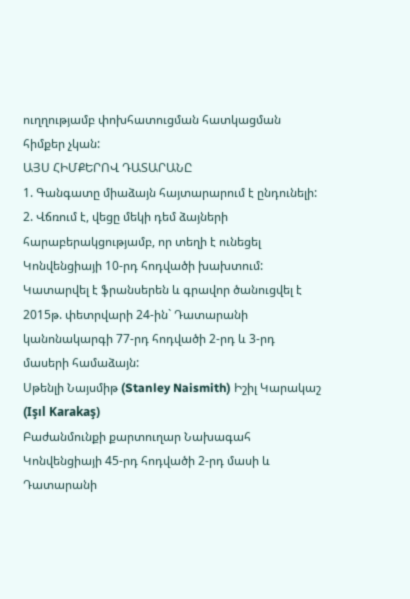ուղղությամբ փոխհատուցման հատկացման հիմքեր չկան:
ԱՅՍ ՀԻՄՔԵՐՈՎ ԴԱՏԱՐԱՆԸ
1. Գանգատը միաձայն հայտարարում է ընդունելի:
2. Վճռում է, վեցը մեկի դեմ ձայների հարաբերակցությամբ, որ տեղի է ունեցել Կոնվենցիայի 10-րդ հոդվածի խախտում:
Կատարվել է ֆրանսերեն և գրավոր ծանուցվել է 2015թ. փետրվարի 24-ին` Դատարանի կանոնակարգի 77-րդ հոդվածի 2-րդ և 3-րդ մասերի համաձայն:
Սթենլի Նայսմիթ (Stanley Naismith) Իշիլ Կարակաշ (Işıl Karakaş)
Բաժանմունքի քարտուղար Նախագահ
Կոնվենցիայի 45-րդ հոդվածի 2-րդ մասի և Դատարանի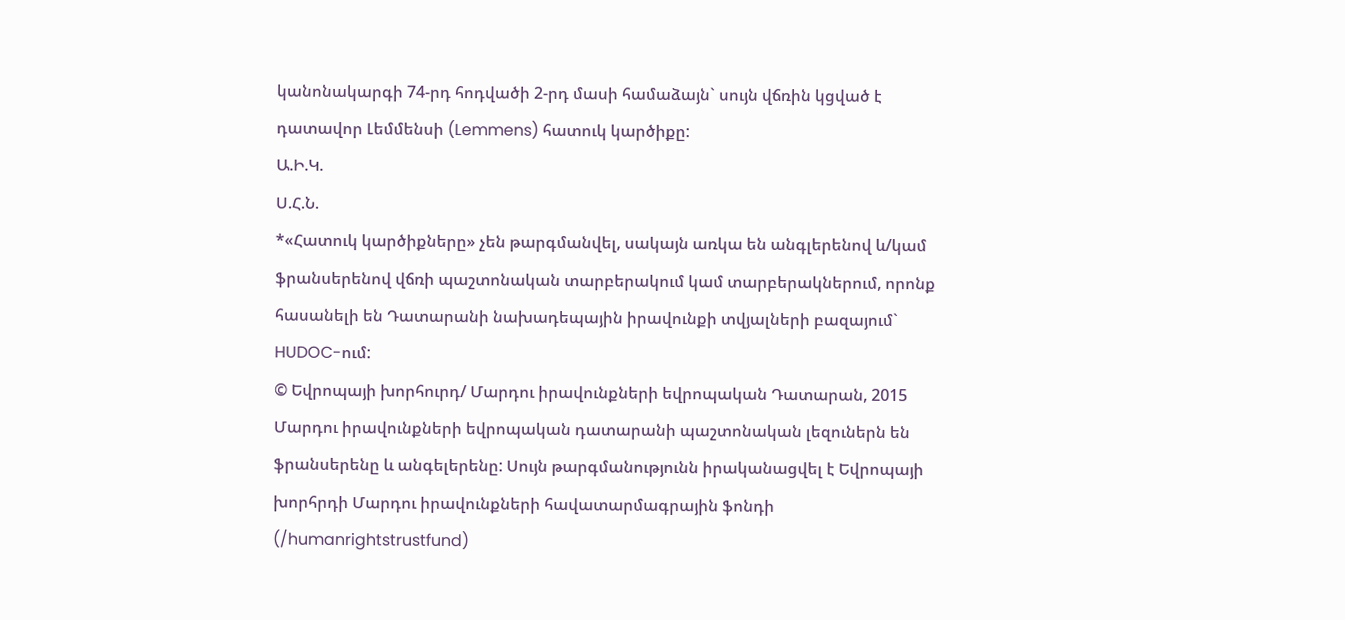կանոնակարգի 74-րդ հոդվածի 2-րդ մասի համաձայն` սույն վճռին կցված է դատավոր Լեմմենսի (Lemmens) հատուկ կարծիքը:
Ա.Ի.Կ.
Ս.Հ.Ն.
*«Հատուկ կարծիքները» չեն թարգմանվել, սակայն առկա են անգլերենով և/կամ ֆրանսերենով վճռի պաշտոնական տարբերակում կամ տարբերակներում, որոնք հասանելի են Դատարանի նախադեպային իրավունքի տվյալների բազայում` HUDOC-ում:
© Եվրոպայի խորհուրդ/ Մարդու իրավունքների եվրոպական Դատարան, 2015
Մարդու իրավունքների եվրոպական դատարանի պաշտոնական լեզուներն են ֆրանսերենը և անգելերենը: Սույն թարգմանությունն իրականացվել է Եվրոպայի խորհրդի Մարդու իրավունքների հավատարմագրային ֆոնդի (/humanrightstrustfund)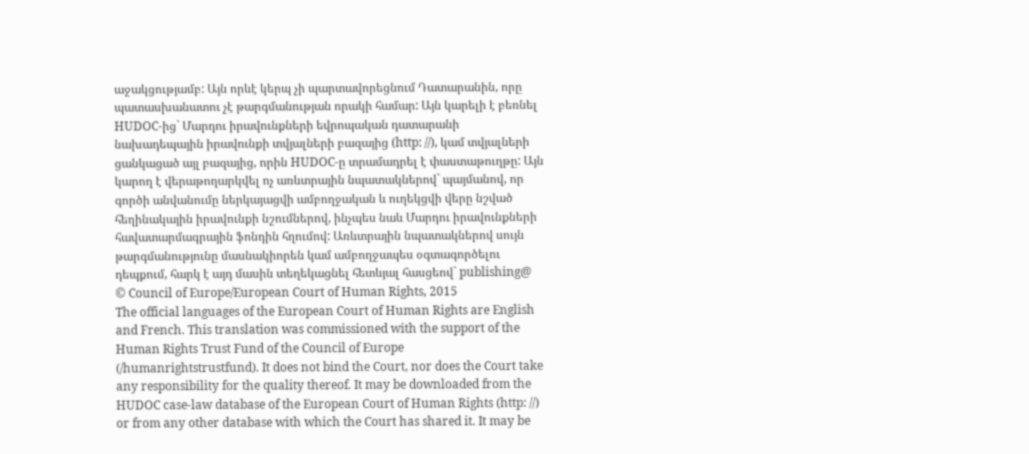աջակցությամբ: Այն որևէ կերպ չի պարտավորեցնում Դատարանին, որը պատասխանատու չէ թարգմանության որակի համար: Այն կարելի է բեռնել HUDOC-ից` Մարդու իրավունքների եվրոպական դատարանի նախադեպային իրավունքի տվյալների բազայից (http: //), կամ տվյալների ցանկացած այլ բազայից, որին HUDOC-ը տրամադրել է փաստաթուղթը: Այն կարող է վերաթողարկվել ոչ առևտրային նպատակներով` պայմանով, որ գործի անվանումը ներկայացվի ամբողջական և ուղեկցվի վերը նշված հեղինակային իրավունքի նշումներով, ինչպես նաև Մարդու իրավունքների հավատարմագրային ֆոնդին հղումով: Առևտրային նպատակներով սույն թարգմանությունը մասնակիորեն կամ ամբողջապես օգտագործելու դեպքում, հարկ է այդ մասին տեղեկացնել հետևյալ հասցեով` publishing@
© Council of Europe/European Court of Human Rights, 2015
The official languages of the European Court of Human Rights are English and French. This translation was commissioned with the support of the Human Rights Trust Fund of the Council of Europe (/humanrightstrustfund). It does not bind the Court, nor does the Court take any responsibility for the quality thereof. It may be downloaded from the HUDOC case-law database of the European Court of Human Rights (http: //) or from any other database with which the Court has shared it. It may be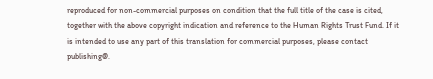reproduced for non-commercial purposes on condition that the full title of the case is cited, together with the above copyright indication and reference to the Human Rights Trust Fund. If it is intended to use any part of this translation for commercial purposes, please contact publishing@.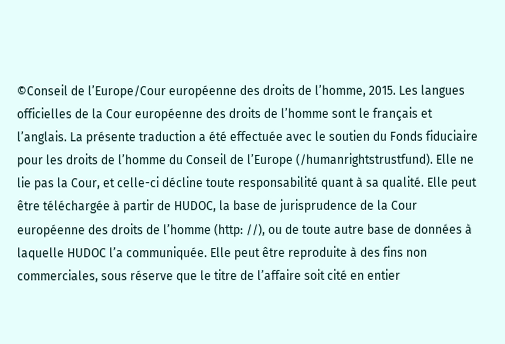©Conseil de l’Europe/Cour européenne des droits de l’homme, 2015. Les langues officielles de la Cour européenne des droits de l’homme sont le français et l’anglais. La présente traduction a été effectuée avec le soutien du Fonds fiduciaire pour les droits de l’homme du Conseil de l’Europe (/humanrightstrustfund). Elle ne lie pas la Cour, et celle-ci décline toute responsabilité quant à sa qualité. Elle peut être téléchargée à partir de HUDOC, la base de jurisprudence de la Cour européenne des droits de l’homme (http: //), ou de toute autre base de données à laquelle HUDOC l’a communiquée. Elle peut être reproduite à des fins non commerciales, sous réserve que le titre de l’affaire soit cité en entier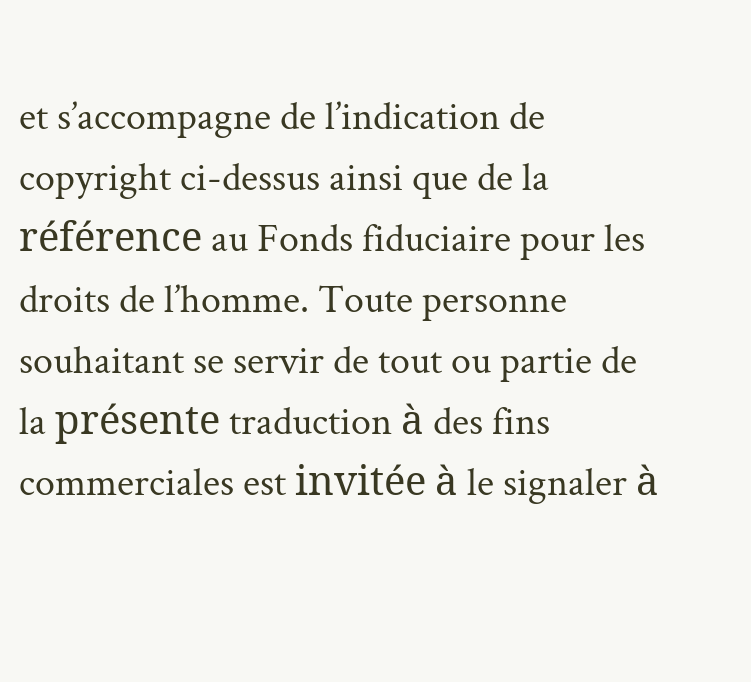et s’accompagne de l’indication de copyright ci-dessus ainsi que de la référence au Fonds fiduciaire pour les droits de l’homme. Toute personne souhaitant se servir de tout ou partie de la présente traduction à des fins commerciales est invitée à le signaler à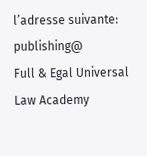l’adresse suivante: publishing@
Full & Egal Universal Law Academy